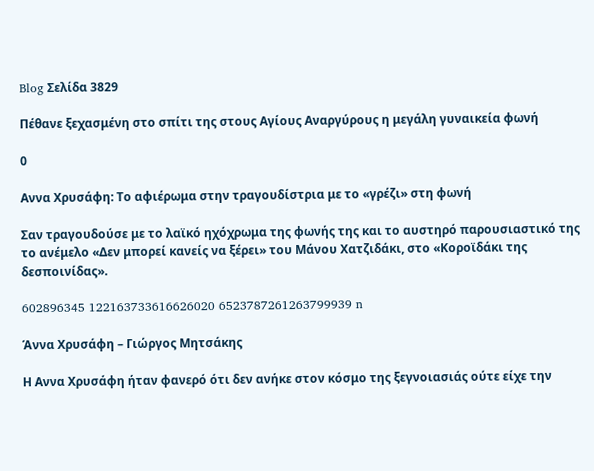Blog Σελίδα 3829

Πέθανε ξεχασμένη στο σπίτι της στους Αγίους Αναργύρους η μεγάλη γυναικεία φωνή

0

Αννα Χρυσάφη: Το αφιέρωμα στην τραγουδίστρια με το «γρέζι» στη φωνή

Σαν τραγουδούσε με το λαϊκό ηχόχρωμα της φωνής της και το αυστηρό παρουσιαστικό της το ανέμελο «Δεν μπορεί κανείς να ξέρει» του Μάνου Χατζιδάκι, στο «Κοροϊδάκι της δεσποινίδας».

602896345 122163733616626020 6523787261263799939 n

Άννα Χρυσάφη – Γιώργος Μητσάκης

Η Αννα Χρυσάφη ήταν φανερό ότι δεν ανήκε στον κόσμο της ξεγνοιασιάς ούτε είχε την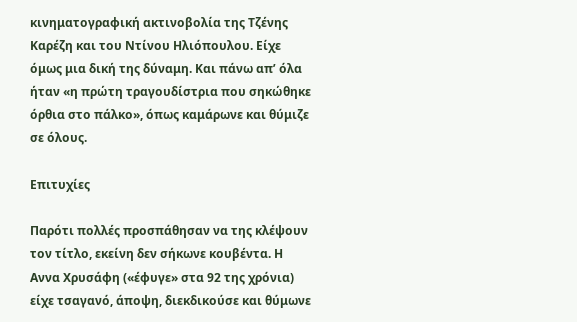κινηματογραφική ακτινοβολία της Τζένης Καρέζη και του Ντίνου Ηλιόπουλου. Είχε όμως μια δική της δύναμη. Και πάνω απ’ όλα ήταν «η πρώτη τραγουδίστρια που σηκώθηκε όρθια στο πάλκο», όπως καμάρωνε και θύμιζε σε όλους.

Επιτυχίες

Παρότι πολλές προσπάθησαν να της κλέψουν τον τίτλο, εκείνη δεν σήκωνε κουβέντα. Η Αννα Χρυσάφη («έφυγε» στα 92 της χρόνια) είχε τσαγανό, άποψη, διεκδικούσε και θύμωνε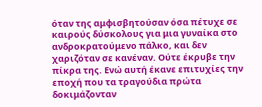όταν της αμφισβητούσαν όσα πέτυχε σε καιρούς δύσκολους για μια γυναίκα στο ανδροκρατούμενο πάλκο, και δεν χαριζόταν σε κανέναν. Ούτε έκρυβε την πίκρα της. Ενώ αυτή έκανε επιτυχίες την εποχή που τα τραγούδια πρώτα δοκιμάζονταν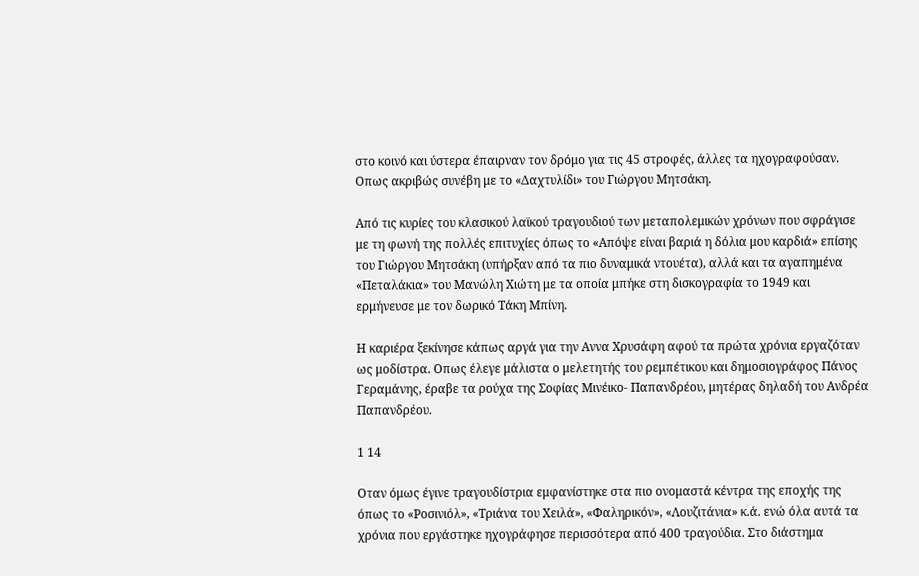στο κοινό και ύστερα έπαιρναν τον δρόμο για τις 45 στροφές, άλλες τα ηχογραφούσαν. Οπως ακριβώς συνέβη με το «Δαχτυλίδι» του Γιώργου Μητσάκη.

Από τις κυρίες του κλασικού λαϊκού τραγουδιού των μεταπολεμικών χρόνων που σφράγισε με τη φωνή της πολλές επιτυχίες όπως το «Απόψε είναι βαριά η δόλια μου καρδιά» επίσης του Γιώργου Μητσάκη (υπήρξαν από τα πιο δυναμικά ντουέτα), αλλά και τα αγαπημένα «Πεταλάκια» του Μανώλη Χιώτη με τα οποία μπήκε στη δισκογραφία το 1949 και ερμήνευσε με τον δωρικό Τάκη Μπίνη.

Η καριέρα ξεκίνησε κάπως αργά για την Αννα Χρυσάφη αφού τα πρώτα χρόνια εργαζόταν ως μοδίστρα. Οπως έλεγε μάλιστα ο μελετητής του ρεμπέτικου και δημοσιογράφος Πάνος Γεραμάνης, έραβε τα ρούχα της Σοφίας Μινέικο- Παπανδρέου, μητέρας δηλαδή του Ανδρέα Παπανδρέου.

1 14

Οταν όμως έγινε τραγουδίστρια εμφανίστηκε στα πιο ονομαστά κέντρα της εποχής της όπως το «Ροσινιόλ», «Τριάνα του Χειλά», «Φαληρικόν», «Λουζιτάνια» κ.ά. ενώ όλα αυτά τα χρόνια που εργάστηκε ηχογράφησε περισσότερα από 400 τραγούδια. Στο διάστημα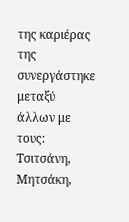της καριέρας της συνεργάστηκε μεταξύ άλλων με τους: Τσιτσάνη, Μητσάκη,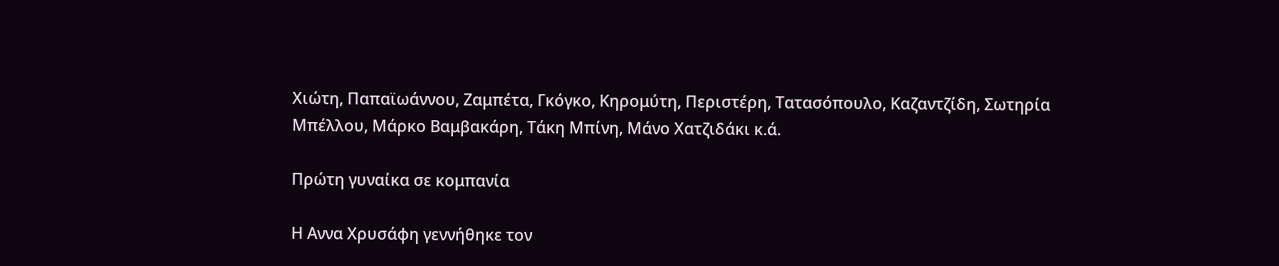Χιώτη, Παπαϊωάννου, Ζαμπέτα, Γκόγκο, Κηρομύτη, Περιστέρη, Τατασόπουλο, Καζαντζίδη, Σωτηρία Μπέλλου, Μάρκο Βαμβακάρη, Τάκη Μπίνη, Μάνο Χατζιδάκι κ.ά.

Πρώτη γυναίκα σε κομπανία

Η Αννα Χρυσάφη γεννήθηκε τον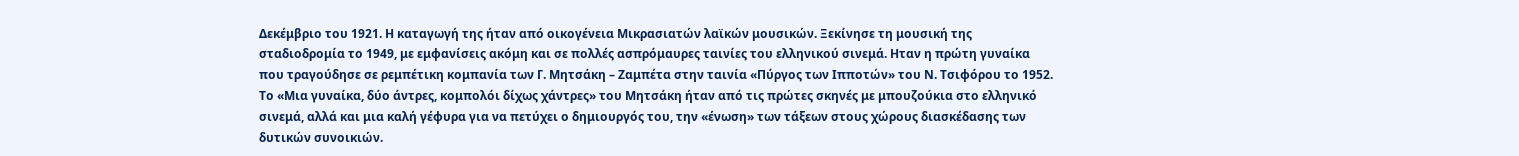Δεκέμβριο του 1921. Η καταγωγή της ήταν από οικογένεια Μικρασιατών λαϊκών μουσικών. Ξεκίνησε τη μουσική της σταδιοδρομία το 1949, με εμφανίσεις ακόμη και σε πολλές ασπρόμαυρες ταινίες του ελληνικού σινεμά. Ηταν η πρώτη γυναίκα που τραγούδησε σε ρεμπέτικη κομπανία των Γ. Μητσάκη – Ζαμπέτα στην ταινία «Πύργος των Ιπποτών» του Ν. Τσιφόρου το 1952. Το «Μια γυναίκα, δύο άντρες, κομπολόι δίχως χάντρες» του Μητσάκη ήταν από τις πρώτες σκηνές με μπουζούκια στο ελληνικό σινεμά, αλλά και μια καλή γέφυρα για να πετύχει ο δημιουργός του, την «ένωση» των τάξεων στους χώρους διασκέδασης των δυτικών συνοικιών.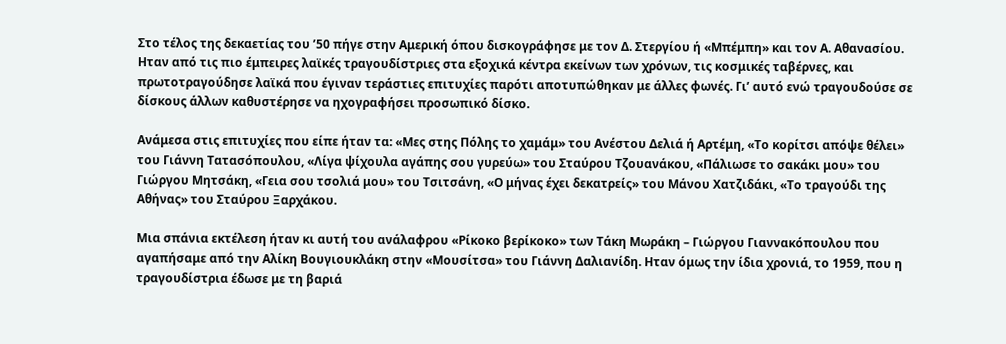Στο τέλος της δεκαετίας του ’50 πήγε στην Αμερική όπου δισκογράφησε με τον Δ. Στεργίου ή «Μπέμπη» και τον Α. Αθανασίου. Ηταν από τις πιο έμπειρες λαϊκές τραγουδίστριες στα εξοχικά κέντρα εκείνων των χρόνων, τις κοσμικές ταβέρνες, και πρωτοτραγούδησε λαϊκά που έγιναν τεράστιες επιτυχίες παρότι αποτυπώθηκαν με άλλες φωνές. Γι’ αυτό ενώ τραγουδούσε σε δίσκους άλλων καθυστέρησε να ηχογραφήσει προσωπικό δίσκο.

Ανάμεσα στις επιτυχίες που είπε ήταν τα: «Μες στης Πόλης το χαμάμ» του Ανέστου Δελιά ή Αρτέμη, «Το κορίτσι απόψε θέλει» του Γιάννη Τατασόπουλου, «Λίγα ψίχουλα αγάπης σου γυρεύω» του Σταύρου Τζουανάκου, «Πάλιωσε το σακάκι μου» του Γιώργου Μητσάκη, «Γεια σου τσολιά μου» του Τσιτσάνη, «Ο μήνας έχει δεκατρείς» του Μάνου Χατζιδάκι, «Το τραγούδι της Αθήνας» του Σταύρου Ξαρχάκου.

Μια σπάνια εκτέλεση ήταν κι αυτή του ανάλαφρου «Ρίκοκο βερίκοκο» των Τάκη Μωράκη – Γιώργου Γιαννακόπουλου που αγαπήσαμε από την Αλίκη Βουγιουκλάκη στην «Μουσίτσα» του Γιάννη Δαλιανίδη. Ηταν όμως την ίδια χρονιά, το 1959, που η τραγουδίστρια έδωσε με τη βαριά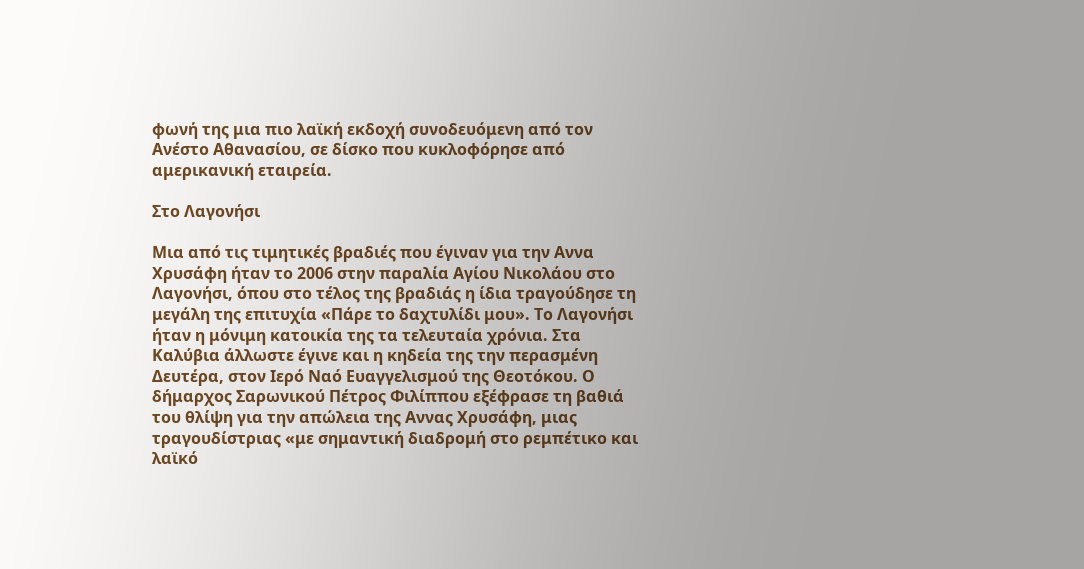φωνή της μια πιο λαϊκή εκδοχή συνοδευόμενη από τον Ανέστο Αθανασίου, σε δίσκο που κυκλοφόρησε από αμερικανική εταιρεία.

Στο Λαγονήσι

Μια από τις τιμητικές βραδιές που έγιναν για την Αννα Χρυσάφη ήταν το 2006 στην παραλία Αγίου Νικολάου στο Λαγονήσι, όπου στο τέλος της βραδιάς η ίδια τραγούδησε τη μεγάλη της επιτυχία «Πάρε το δαχτυλίδι μου». Το Λαγονήσι ήταν η μόνιμη κατοικία της τα τελευταία χρόνια. Στα Καλύβια άλλωστε έγινε και η κηδεία της την περασμένη Δευτέρα, στον Ιερό Ναό Ευαγγελισμού της Θεοτόκου. Ο δήμαρχος Σαρωνικού Πέτρος Φιλίππου εξέφρασε τη βαθιά του θλίψη για την απώλεια της Αννας Χρυσάφη, μιας τραγουδίστριας «με σημαντική διαδρομή στο ρεμπέτικο και λαϊκό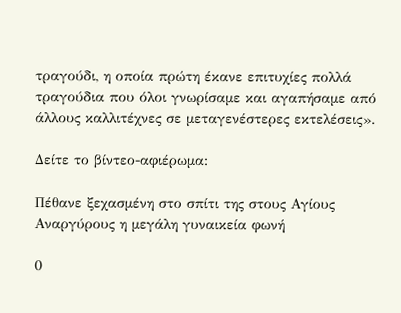τραγούδι, η οποία πρώτη έκανε επιτυχίες πολλά τραγούδια που όλοι γνωρίσαμε και αγαπήσαμε από άλλους καλλιτέχνες σε μεταγενέστερες εκτελέσεις».

Δείτε το βίντεο-αφιέρωμα:

Πέθανε ξεχασμένη στο σπίτι της στους Αγίους Αναργύρους η μεγάλη γυναικεία φωνή

0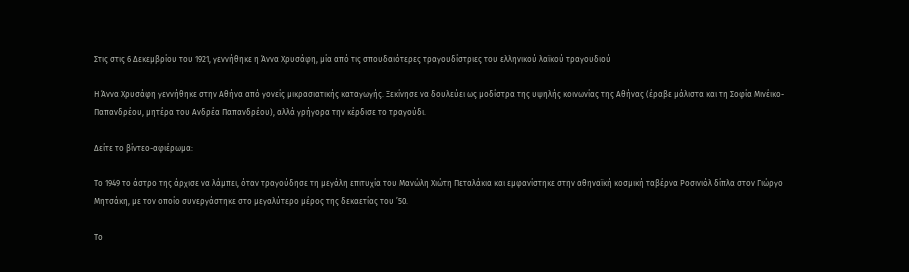Στις στις 6 Δεκεμβρίου του 1921, γεννήθηκε η Άννα Χρυσάφη, μία από τις σπουδαιότερες τραγουδίστριες του ελληνικού λαϊκού τραγουδιού

Η Άννα Χρυσάφη γεννήθηκε στην Αθήνα από γονείς μικρασιατικής καταγωγής. Ξεκίνησε να δουλεύει ως μοδίστρα της υψηλής κοινωνίας της Αθήνας (έραβε μάλιστα και τη Σοφία Μινέικο-Παπανδρέου, μητέρα του Ανδρέα Παπανδρέου), αλλά γρήγορα την κέρδισε το τραγούδι.

Δείτε το βίντεο-αφιέρωμα:

Το 1949 το άστρο της άρχισε να λάμπει, όταν τραγούδησε τη μεγάλη επιτυχία του Μανώλη Χιώτη Πεταλάκια και εμφανίστηκε στην αθηναϊκή κοσμική ταβέρνα Ροσινιόλ δίπλα στον Γιώργο Μητσάκη, με τον οποίο συνεργάστηκε στο μεγαλύτερο μέρος της δεκαετίας του ’50.

Το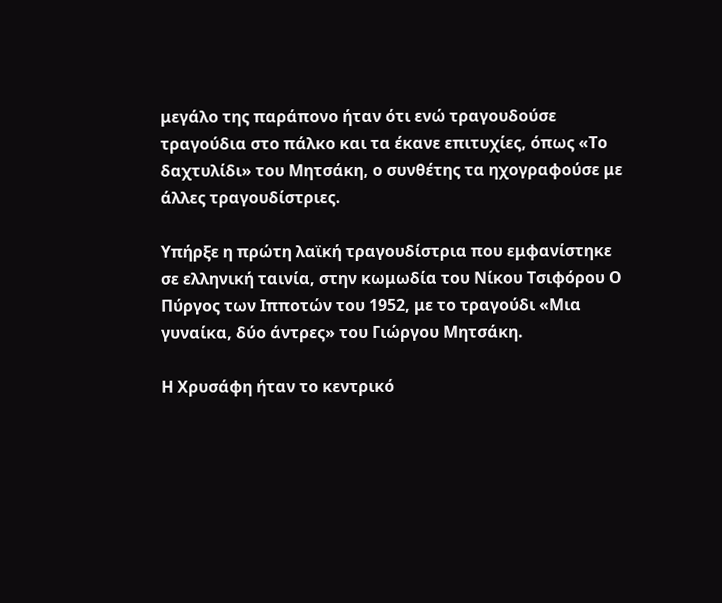μεγάλο της παράπονο ήταν ότι ενώ τραγουδούσε τραγούδια στο πάλκο και τα έκανε επιτυχίες, όπως «Το δαχτυλίδι» του Μητσάκη, ο συνθέτης τα ηχογραφούσε με άλλες τραγουδίστριες.

Υπήρξε η πρώτη λαϊκή τραγουδίστρια που εμφανίστηκε σε ελληνική ταινία, στην κωμωδία του Νίκου Τσιφόρου Ο Πύργος των Ιπποτών του 1952, με το τραγούδι «Μια γυναίκα, δύο άντρες» του Γιώργου Μητσάκη.

Η Χρυσάφη ήταν το κεντρικό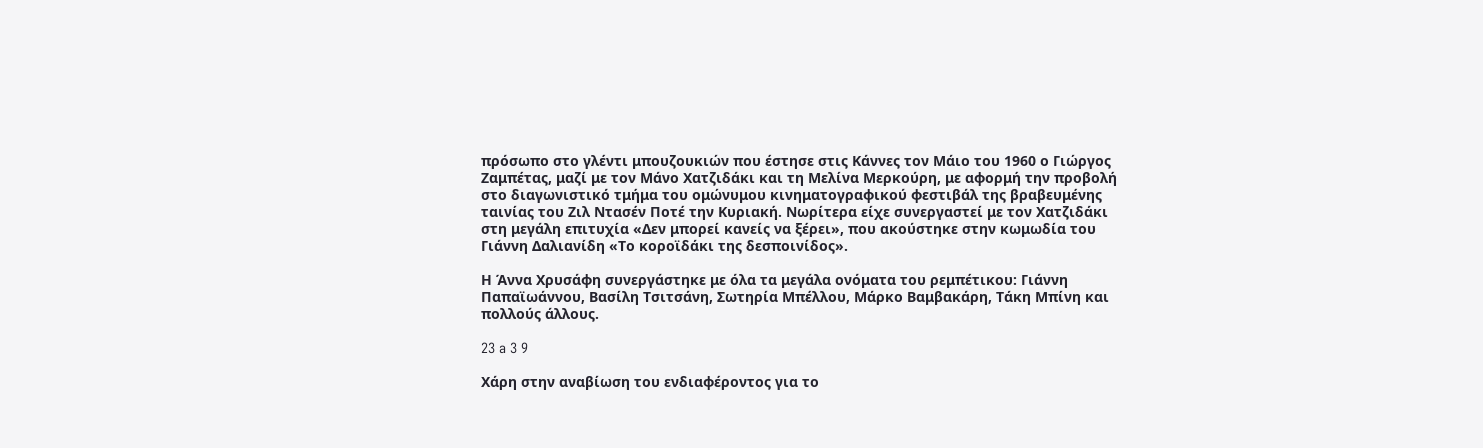πρόσωπο στο γλέντι μπουζουκιών που έστησε στις Κάννες τον Μάιο του 1960 ο Γιώργος Ζαμπέτας, μαζί με τον Μάνο Χατζιδάκι και τη Μελίνα Μερκούρη, με αφορμή την προβολή στο διαγωνιστικό τμήμα του ομώνυμου κινηματογραφικού φεστιβάλ της βραβευμένης ταινίας του Ζιλ Ντασέν Ποτέ την Κυριακή. Νωρίτερα είχε συνεργαστεί με τον Χατζιδάκι στη μεγάλη επιτυχία «Δεν μπορεί κανείς να ξέρει», που ακούστηκε στην κωμωδία του Γιάννη Δαλιανίδη «Το κοροϊδάκι της δεσποινίδος».

Η Άννα Χρυσάφη συνεργάστηκε με όλα τα μεγάλα ονόματα του ρεμπέτικου: Γιάννη Παπαϊωάννου, Βασίλη Τσιτσάνη, Σωτηρία Μπέλλου, Μάρκο Βαμβακάρη, Τάκη Μπίνη και πολλούς άλλους.

23 a 3 9

Χάρη στην αναβίωση του ενδιαφέροντος για το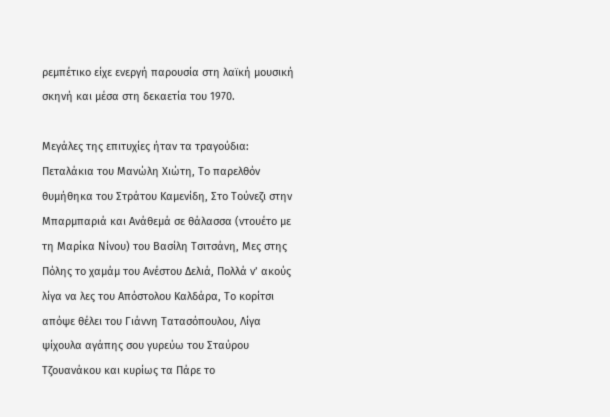ρεμπέτικο είχε ενεργή παρουσία στη λαϊκή μουσική σκηνή και μέσα στη δεκαετία του 1970.

Μεγάλες της επιτυχίες ήταν τα τραγούδια: Πεταλάκια του Μανώλη Χιώτη, Το παρελθόν θυμήθηκα του Στράτου Καμενίδη, Στο Τούνεζι στην Μπαρμπαριά και Ανάθεμά σε θάλασσα (ντουέτο με τη Μαρίκα Νίνου) του Βασίλη Τσιτσάνη, Μες στης Πόλης το χαμάμ του Ανέστου Δελιά, Πολλά ν’ ακούς λίγα να λες του Απόστολου Καλδάρα, Το κορίτσι απόψε θέλει του Γιάννη Τατασόπουλου, Λίγα ψίχουλα αγάπης σου γυρεύω του Σταύρου Τζουανάκου και κυρίως τα Πάρε το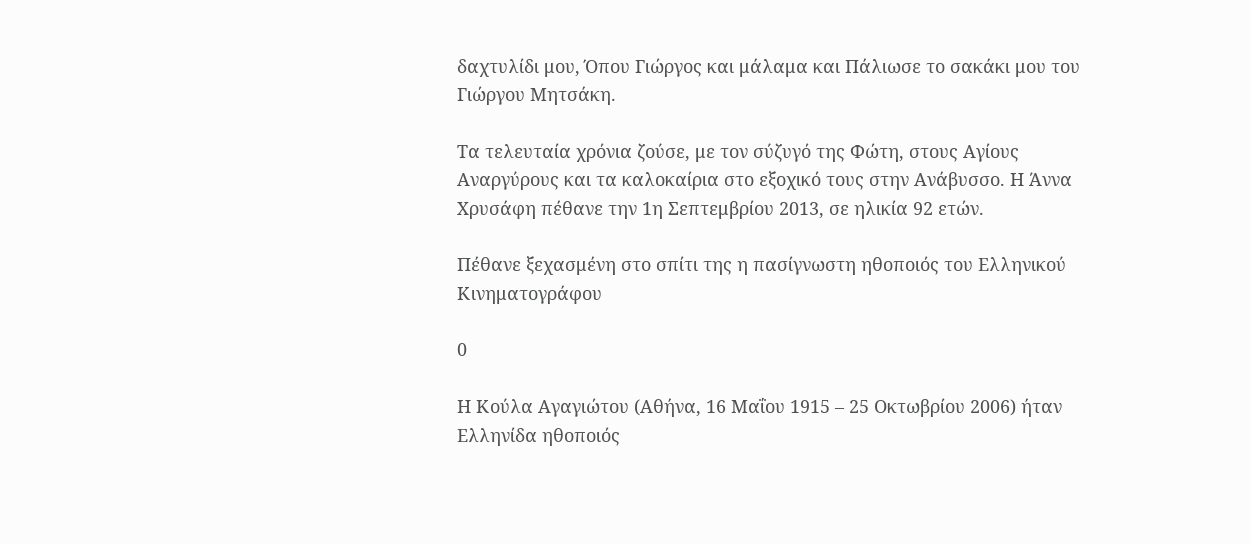δαχτυλίδι μου, Όπου Γιώργος και μάλαμα και Πάλιωσε το σακάκι μου του Γιώργου Μητσάκη.

Τα τελευταία χρόνια ζούσε, με τον σύζυγό της Φώτη, στους Αγίους Αναργύρους και τα καλοκαίρια στο εξοχικό τους στην Ανάβυσσο. Η Άννα Χρυσάφη πέθανε την 1η Σεπτεμβρίου 2013, σε ηλικία 92 ετών.

Πέθανε ξεχασμένη στο σπίτι της η πασίγνωστη ηθοποιός του Ελληνικού Κινηματογράφου

0

Η Κούλα Αγαγιώτου (Αθήνα, 16 Μαΐου 1915 – 25 Οκτωβρίου 2006) ήταν Ελληνίδα ηθοποιός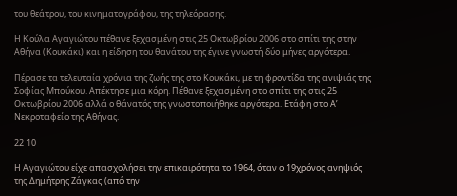του θεάτρου, του κινηματογράφου, της τηλεόρασης.

Η Κούλα Αγαγιώτου πέθανε ξεχασμένη στις 25 Οκτωβρίου 2006 στο σπίτι της στην Αθήνα (Κουκάκι) και η είδηση του θανάτου της έγινε γνωστή δύο μήνες αργότερα.

Πέρασε τα τελευταία χρόνια της ζωής της στο Κουκάκι, με τη φροντίδα της ανιψιάς της Σοφίας Μπούκου. Απέκτησε μια κόρη. Πέθανε ξεχασμένη στο σπίτι της στις 25 Οκτωβρίου 2006 αλλά ο θάνατός της γνωστοποιήθηκε αργότερα. Ετάφη στο Α’ Νεκροταφείο της Αθήνας.

22 10

Η Αγαγιώτου είχε απασχολήσει την επικαιρότητα το 1964, όταν ο 19χρόνος ανηψιός της Δημήτρης Ζάγκας (από την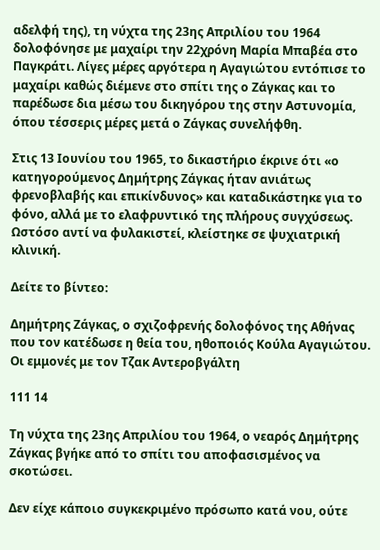αδελφή της), τη νύχτα της 23ης Απριλίου του 1964 δολοφόνησε με μαχαίρι την 22χρόνη Μαρία Μπαβέα στο Παγκράτι. Λίγες μέρες αργότερα η Αγαγιώτου εντόπισε το μαχαίρι καθώς διέμενε στο σπίτι της ο Ζάγκας και το παρέδωσε δια μέσω του δικηγόρου της στην Αστυνομία, όπου τέσσερις μέρες μετά ο Ζάγκας συνελήφθη.

Στις 13 Ιουνίου του 1965, το δικαστήριο έκρινε ότι «ο κατηγορούμενος Δημήτρης Ζάγκας ήταν ανιάτως φρενοβλαβής και επικίνδυνος» και καταδικάστηκε για το φόνο, αλλά με το ελαφρυντικό της πλήρους συγχύσεως. Ωστόσο αντί να φυλακιστεί, κλείστηκε σε ψυχιατρική κλινική.

Δείτε το βίντεο:

Δημήτρης Ζάγκας, ο σχιζοφρενής δολοφόνος της Αθήνας που τον κατέδωσε η θεία του, ηθοποιός Κούλα Αγαγιώτου. Οι εμμονές με τον Τζακ Αντεροβγάλτη

111 14

Τη νύχτα της 23ης Απριλίου του 1964, ο νεαρός Δημήτρης Ζάγκας βγήκε από το σπίτι του αποφασισμένος να σκοτώσει.

Δεν είχε κάποιο συγκεκριμένο πρόσωπο κατά νου, ούτε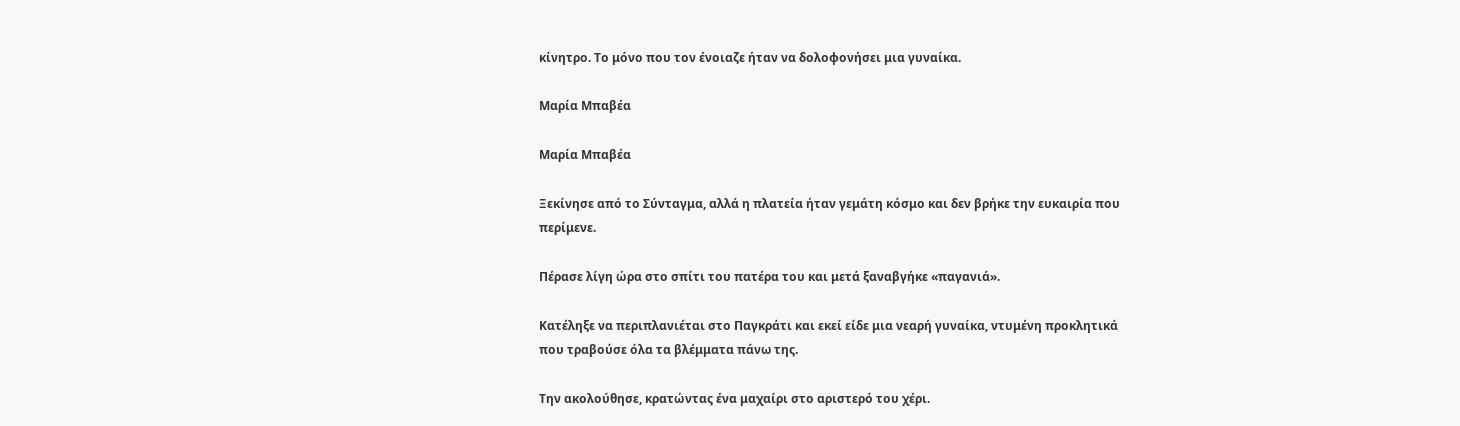κίνητρο. Το μόνο που τον ένοιαζε ήταν να δολοφονήσει μια γυναίκα.

Μαρία Μπαβέα

Μαρία Μπαβέα

Ξεκίνησε από το Σύνταγμα, αλλά η πλατεία ήταν γεμάτη κόσμο και δεν βρήκε την ευκαιρία που περίμενε.

Πέρασε λίγη ώρα στο σπίτι του πατέρα του και μετά ξαναβγήκε «παγανιά».

Κατέληξε να περιπλανιέται στο Παγκράτι και εκεί είδε μια νεαρή γυναίκα, ντυμένη προκλητικά που τραβούσε όλα τα βλέμματα πάνω της.

Την ακολούθησε, κρατώντας ένα μαχαίρι στο αριστερό του χέρι.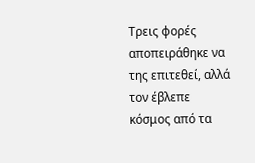Τρεις φορές αποπειράθηκε να της επιτεθεί, αλλά τον έβλεπε κόσμος από τα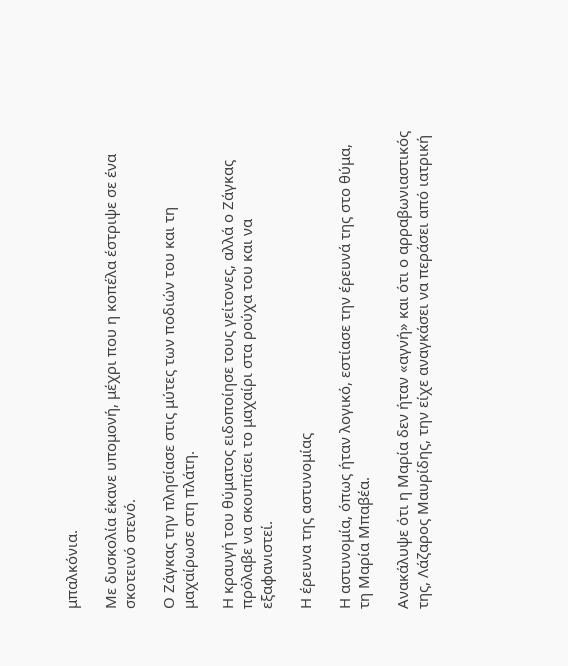μπαλκόνια.

Με δυσκολία έκανε υπομονή, μέχρι που η κοπέλα έστριψε σε ένα σκοτεινό στενό.

Ο Ζάγκας την πλησίασε στις μύτες των ποδιών του και τη μαχαίρωσε στη πλάτη.

Η κραυγή του θύματος ειδοποίησε τους γείτονες, αλλά ο Ζάγκας πρόλαβε να σκουπίσει το μαχαίρι στα ρούχα του και να εξαφανιστεί.

Η έρευνα της αστυνομίας

Η αστυνομία, όπως ήταν λογικό, εστίασε την έρευνά της στο θύμα, τη Μαρία Μπαβέα.

Ανακάλυψε ότι η Μαρία δεν ήταν «αγνή» και ότι ο αρραβωνιαστικός της, Λάζαρος Μαυρίδης, την είχε αναγκάσει να περάσει από ιατρική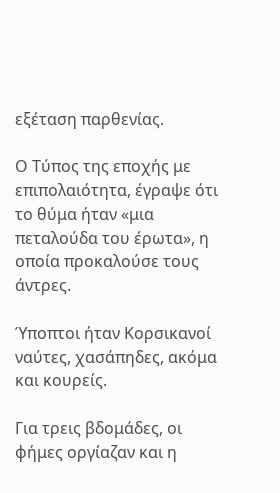εξέταση παρθενίας.

Ο Τύπος της εποχής με επιπολαιότητα, έγραψε ότι το θύμα ήταν «μια πεταλούδα του έρωτα», η οποία προκαλούσε τους άντρες.

Ύποπτοι ήταν Κορσικανοί ναύτες, χασάπηδες, ακόμα και κουρείς.

Για τρεις βδομάδες, οι φήμες οργίαζαν και η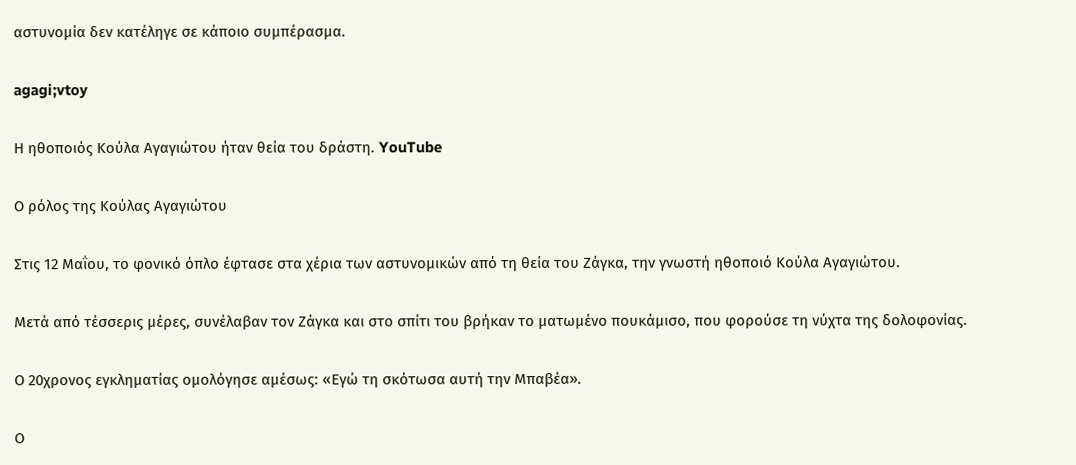αστυνομία δεν κατέληγε σε κάποιο συμπέρασμα.

agagi;vtoy

Η ηθοποιός Κούλα Αγαγιώτου ήταν θεία του δράστη. YouTube

Ο ρόλος της Κούλας Αγαγιώτου

Στις 12 Μαΐου, το φονικό όπλο έφτασε στα χέρια των αστυνομικών από τη θεία του Ζάγκα, την γνωστή ηθοποιό Κούλα Αγαγιώτου.

Μετά από τέσσερις μέρες, συνέλαβαν τον Ζάγκα και στο σπίτι του βρήκαν το ματωμένο πουκάμισο, που φορούσε τη νύχτα της δολοφονίας.

Ο 20χρονος εγκληματίας ομολόγησε αμέσως: «Εγώ τη σκότωσα αυτή την Μπαβέα».

Ο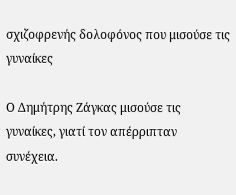σχιζοφρενής δολοφόνος που μισούσε τις γυναίκες

Ο Δημήτρης Ζάγκας μισούσε τις γυναίκες, γιατί τον απέρριπταν συνέχεια.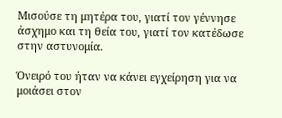Μισούσε τη μητέρα του, γιατί τον γέννησε άσχημο και τη θεία του, γιατί τον κατέδωσε στην αστυνομία.

Όνειρό του ήταν να κάνει εγχείρηση για να μοιάσει στον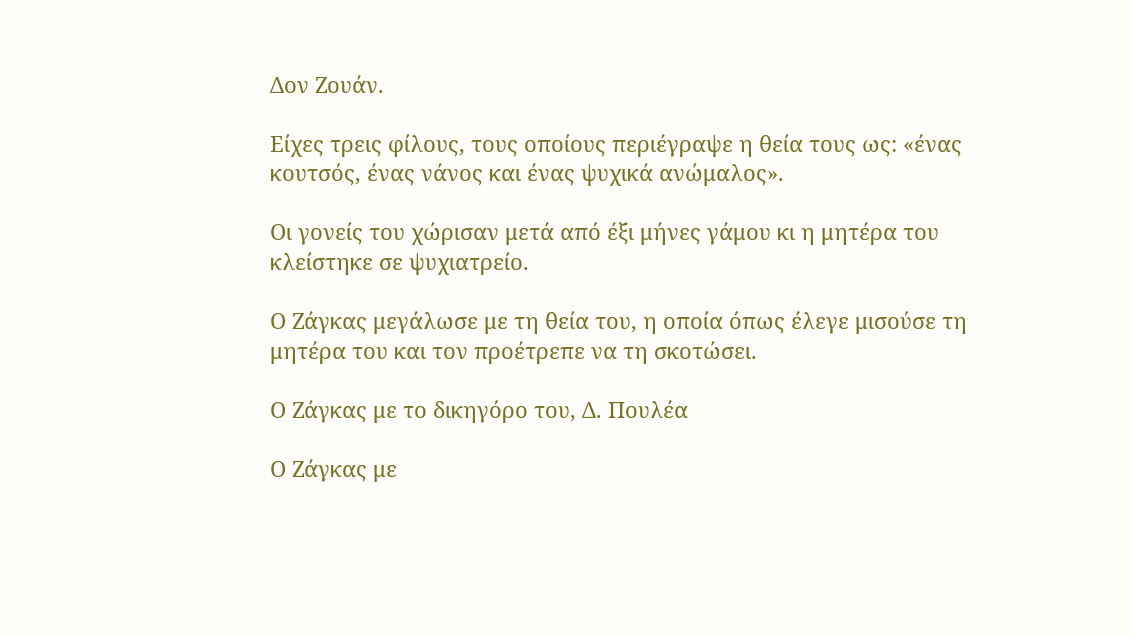Δον Ζουάν.

Είχες τρεις φίλους, τους οποίους περιέγραψε η θεία τους ως: «ένας κουτσός, ένας νάνος και ένας ψυχικά ανώμαλος».

Οι γονείς του χώρισαν μετά από έξι μήνες γάμου κι η μητέρα του κλείστηκε σε ψυχιατρείο.

Ο Ζάγκας μεγάλωσε με τη θεία του, η οποία όπως έλεγε μισούσε τη μητέρα του και τον προέτρεπε να τη σκοτώσει.

Ο Ζάγκας με το δικηγόρο του, Δ. Πουλέα

Ο Ζάγκας με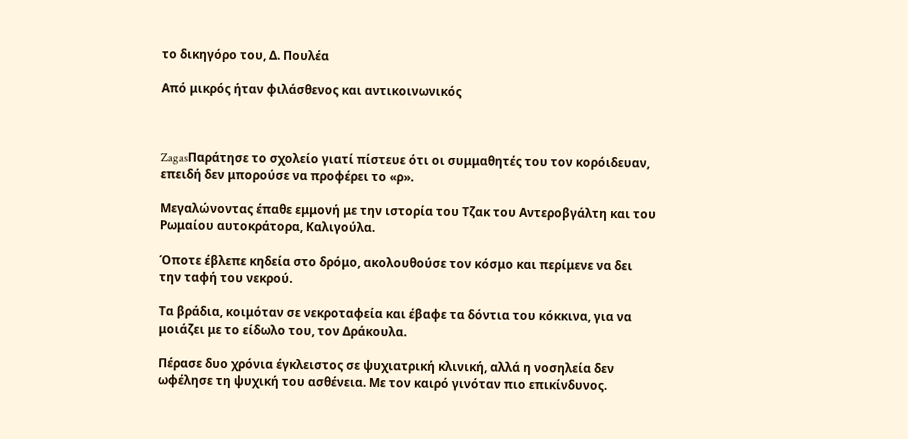το δικηγόρο του, Δ. Πουλέα

Από μικρός ήταν φιλάσθενος και αντικοινωνικός



ZagasΠαράτησε το σχολείο γιατί πίστευε ότι οι συμμαθητές του τον κορόιδευαν, επειδή δεν μπορούσε να προφέρει το «ρ».

Μεγαλώνοντας έπαθε εμμονή με την ιστορία του Τζακ του Αντεροβγάλτη και του Ρωμαίου αυτοκράτορα, Καλιγούλα.

Όποτε έβλεπε κηδεία στο δρόμο, ακολουθούσε τον κόσμο και περίμενε να δει την ταφή του νεκρού.

Τα βράδια, κοιμόταν σε νεκροταφεία και έβαφε τα δόντια του κόκκινα, για να μοιάζει με το είδωλο του, τον Δράκουλα.

Πέρασε δυο χρόνια έγκλειστος σε ψυχιατρική κλινική, αλλά η νοσηλεία δεν ωφέλησε τη ψυχική του ασθένεια. Με τον καιρό γινόταν πιο επικίνδυνος.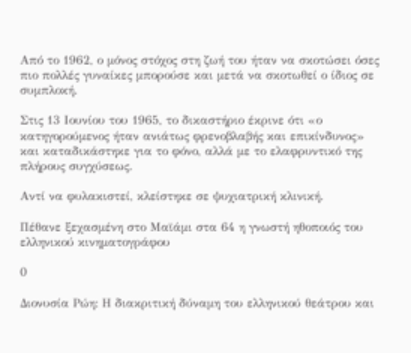Από το 1962, ο μόνος στόχος στη ζωή του ήταν να σκοτώσει όσες πιο πολλές γυναίκες μπορούσε και μετά να σκοτωθεί ο ίδιος σε συμπλοκή.

Στις 13 Ιουνίου του 1965, το δικαστήριο έκρινε ότι «ο κατηγορούμενος ήταν ανιάτως φρενοβλαβής και επικίνδυνος» και καταδικάστηκε για το φόνο, αλλά με το ελαφρυντικό της πλήρους συγχύσεως.

Αντί να φυλακιστεί, κλείστηκε σε ψυχιατρική κλινική.

Πέθανε ξεχασμένη στο Μαϊάμι στα 64 η γνωστή ηθοποιός του ελληνικού κινηματογράφου

0

Διονυσία Ρώη: Η διακριτική δύναμη του ελληνικού θεάτρου και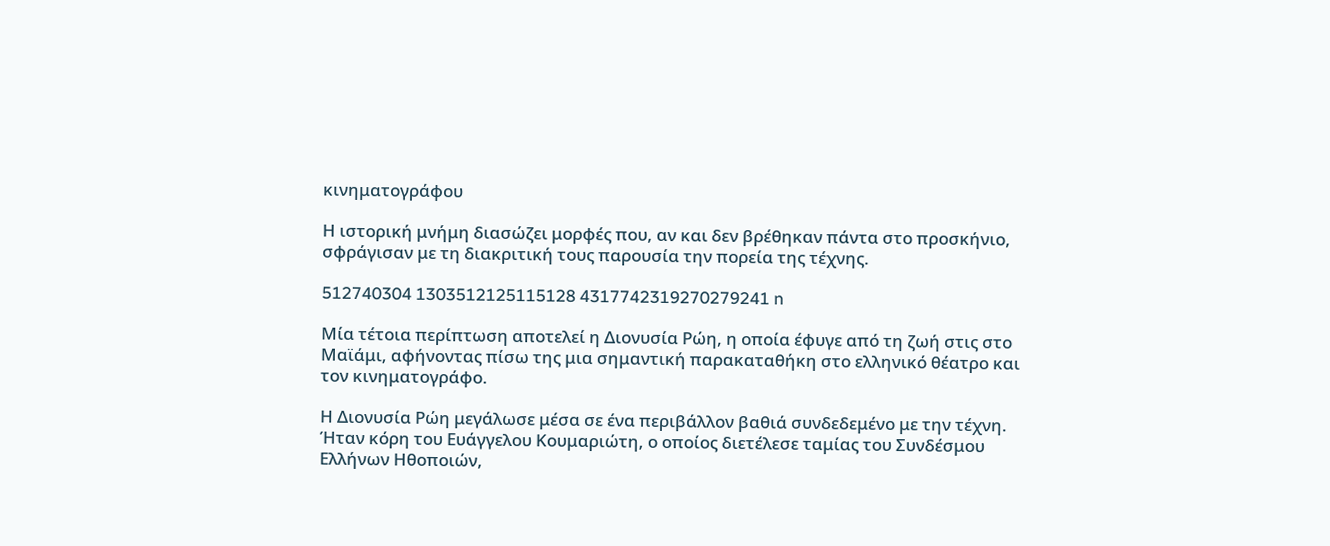κινηματογράφου

Η ιστορική μνήμη διασώζει μορφές που, αν και δεν βρέθηκαν πάντα στο προσκήνιο, σφράγισαν με τη διακριτική τους παρουσία την πορεία της τέχνης.

512740304 1303512125115128 4317742319270279241 n

Μία τέτοια περίπτωση αποτελεί η Διονυσία Ρώη, η οποία έφυγε από τη ζωή στις στο Μαϊάμι, αφήνοντας πίσω της μια σημαντική παρακαταθήκη στο ελληνικό θέατρο και τον κινηματογράφο.

Η Διονυσία Ρώη μεγάλωσε μέσα σε ένα περιβάλλον βαθιά συνδεδεμένο με την τέχνη. Ήταν κόρη του Ευάγγελου Κουμαριώτη, ο οποίος διετέλεσε ταμίας του Συνδέσμου Ελλήνων Ηθοποιών,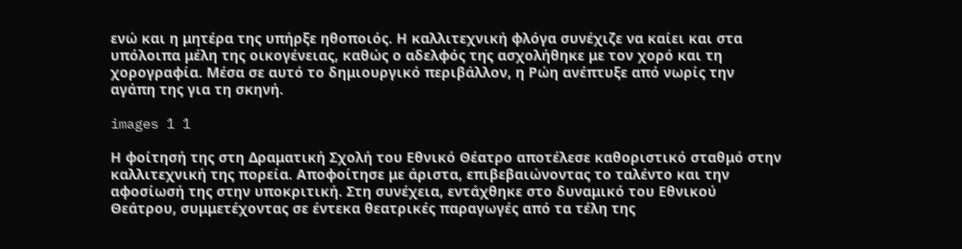ενώ και η μητέρα της υπήρξε ηθοποιός. Η καλλιτεχνική φλόγα συνέχιζε να καίει και στα υπόλοιπα μέλη της οικογένειας, καθώς ο αδελφός της ασχολήθηκε με τον χορό και τη χορογραφία. Μέσα σε αυτό το δημιουργικό περιβάλλον, η Ρώη ανέπτυξε από νωρίς την αγάπη της για τη σκηνή.

images 1 1

Η φοίτησή της στη Δραματική Σχολή του Εθνικό Θέατρο αποτέλεσε καθοριστικό σταθμό στην καλλιτεχνική της πορεία. Αποφοίτησε με άριστα, επιβεβαιώνοντας το ταλέντο και την αφοσίωσή της στην υποκριτική. Στη συνέχεια, εντάχθηκε στο δυναμικό του Εθνικού Θεάτρου, συμμετέχοντας σε έντεκα θεατρικές παραγωγές από τα τέλη της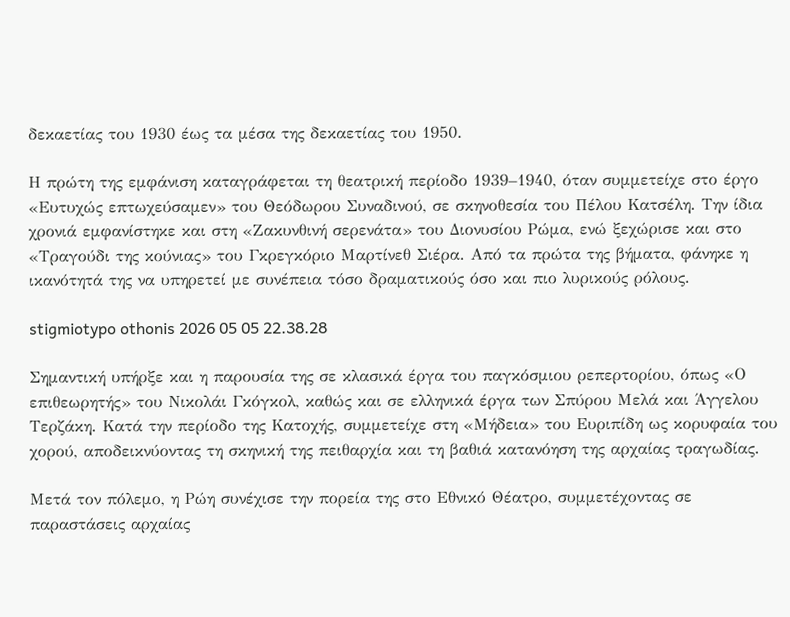δεκαετίας του 1930 έως τα μέσα της δεκαετίας του 1950.

Η πρώτη της εμφάνιση καταγράφεται τη θεατρική περίοδο 1939–1940, όταν συμμετείχε στο έργο «Ευτυχώς επτωχεύσαμεν» του Θεόδωρου Συναδινού, σε σκηνοθεσία του Πέλου Κατσέλη. Την ίδια χρονιά εμφανίστηκε και στη «Ζακυνθινή σερενάτα» του Διονυσίου Ρώμα, ενώ ξεχώρισε και στο «Τραγούδι της κούνιας» του Γκρεγκόριο Μαρτίνεθ Σιέρα. Από τα πρώτα της βήματα, φάνηκε η ικανότητά της να υπηρετεί με συνέπεια τόσο δραματικούς όσο και πιο λυρικούς ρόλους.

stigmiotypo othonis 2026 05 05 22.38.28

Σημαντική υπήρξε και η παρουσία της σε κλασικά έργα του παγκόσμιου ρεπερτορίου, όπως «Ο επιθεωρητής» του Νικολάι Γκόγκολ, καθώς και σε ελληνικά έργα των Σπύρου Μελά και Άγγελου Τερζάκη. Κατά την περίοδο της Κατοχής, συμμετείχε στη «Μήδεια» του Ευριπίδη ως κορυφαία του χορού, αποδεικνύοντας τη σκηνική της πειθαρχία και τη βαθιά κατανόηση της αρχαίας τραγωδίας.

Μετά τον πόλεμο, η Ρώη συνέχισε την πορεία της στο Εθνικό Θέατρο, συμμετέχοντας σε παραστάσεις αρχαίας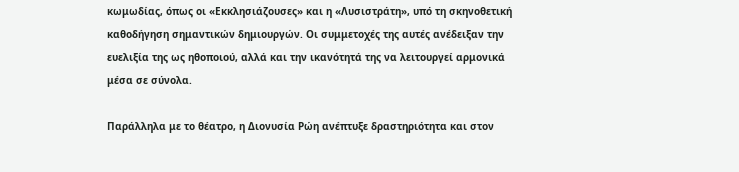κωμωδίας, όπως οι «Εκκλησιάζουσες» και η «Λυσιστράτη», υπό τη σκηνοθετική καθοδήγηση σημαντικών δημιουργών. Οι συμμετοχές της αυτές ανέδειξαν την ευελιξία της ως ηθοποιού, αλλά και την ικανότητά της να λειτουργεί αρμονικά μέσα σε σύνολα.

Παράλληλα με το θέατρο, η Διονυσία Ρώη ανέπτυξε δραστηριότητα και στον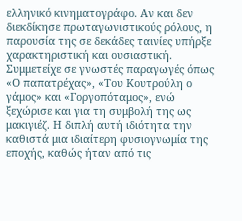ελληνικό κινηματογράφο. Αν και δεν διεκδίκησε πρωταγωνιστικούς ρόλους, η παρουσία της σε δεκάδες ταινίες υπήρξε χαρακτηριστική και ουσιαστική. Συμμετείχε σε γνωστές παραγωγές όπως «Ο παπατρέχας», «Του Κουτρούλη ο γάμος» και «Γοργοπόταμος», ενώ ξεχώρισε και για τη συμβολή της ως μακιγιέζ. Η διπλή αυτή ιδιότητα την καθιστά μια ιδιαίτερη φυσιογνωμία της εποχής, καθώς ήταν από τις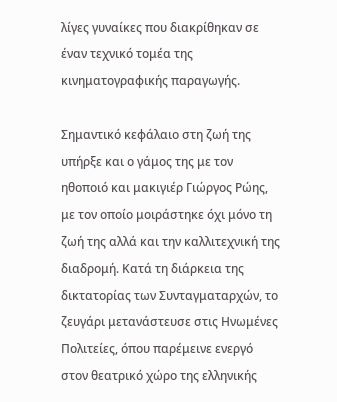λίγες γυναίκες που διακρίθηκαν σε έναν τεχνικό τομέα της κινηματογραφικής παραγωγής.

Σημαντικό κεφάλαιο στη ζωή της υπήρξε και ο γάμος της με τον ηθοποιό και μακιγιέρ Γιώργος Ρώης, με τον οποίο μοιράστηκε όχι μόνο τη ζωή της αλλά και την καλλιτεχνική της διαδρομή. Κατά τη διάρκεια της δικτατορίας των Συνταγματαρχών, το ζευγάρι μετανάστευσε στις Ηνωμένες Πολιτείες, όπου παρέμεινε ενεργό στον θεατρικό χώρο της ελληνικής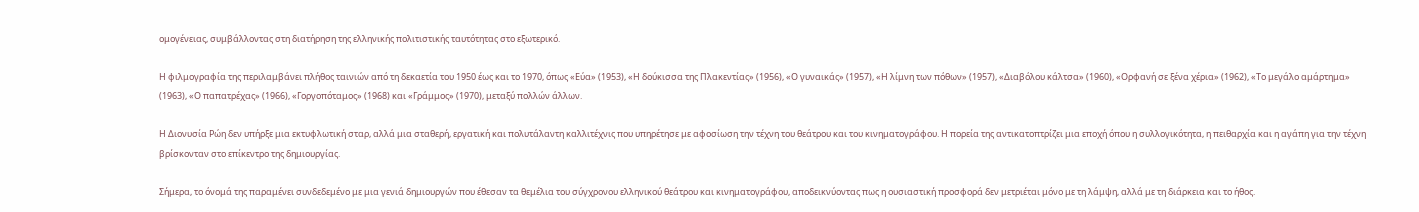ομογένειας, συμβάλλοντας στη διατήρηση της ελληνικής πολιτιστικής ταυτότητας στο εξωτερικό.

Η φιλμογραφία της περιλαμβάνει πλήθος ταινιών από τη δεκαετία του 1950 έως και το 1970, όπως «Εύα» (1953), «Η δούκισσα της Πλακεντίας» (1956), «Ο γυναικάς» (1957), «Η λίμνη των πόθων» (1957), «Διαβόλου κάλτσα» (1960), «Ορφανή σε ξένα χέρια» (1962), «Το μεγάλο αμάρτημα» (1963), «Ο παπατρέχας» (1966), «Γοργοπόταμος» (1968) και «Γράμμος» (1970), μεταξύ πολλών άλλων.

Η Διονυσία Ρώη δεν υπήρξε μια εκτυφλωτική σταρ, αλλά μια σταθερή, εργατική και πολυτάλαντη καλλιτέχνις που υπηρέτησε με αφοσίωση την τέχνη του θεάτρου και του κινηματογράφου. Η πορεία της αντικατοπτρίζει μια εποχή όπου η συλλογικότητα, η πειθαρχία και η αγάπη για την τέχνη βρίσκονταν στο επίκεντρο της δημιουργίας.

Σήμερα, το όνομά της παραμένει συνδεδεμένο με μια γενιά δημιουργών που έθεσαν τα θεμέλια του σύγχρονου ελληνικού θεάτρου και κινηματογράφου, αποδεικνύοντας πως η ουσιαστική προσφορά δεν μετριέται μόνο με τη λάμψη, αλλά με τη διάρκεια και το ήθος.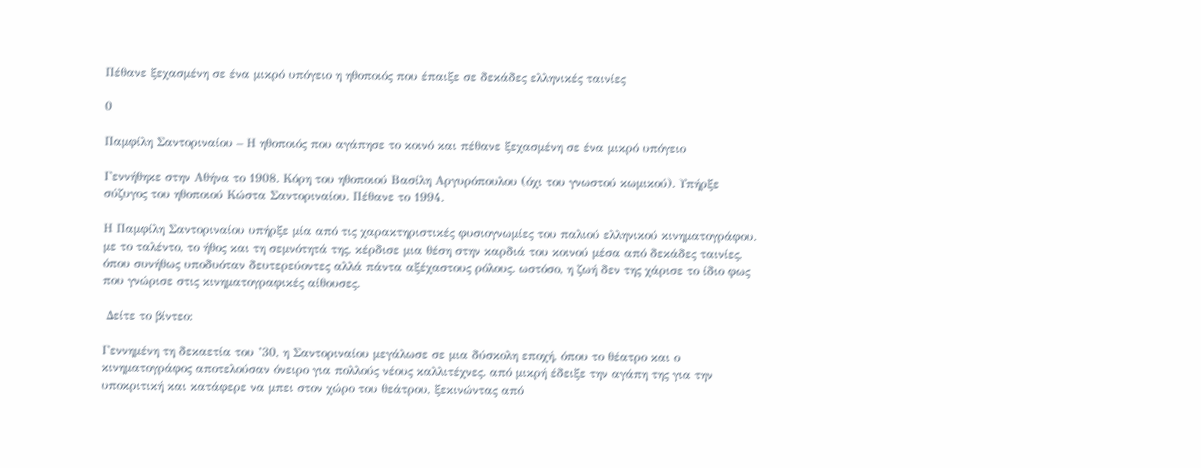Πέθανε ξεχασμένη σε ένα μικρό υπόγειο η ηθοποιός που έπαιξε σε δεκάδες ελληνικές ταινίες

0

Παμφίλη Σαντοριναίου – Η ηθοποιός που αγάπησε το κοινό και πέθανε ξεχασμένη σε ένα μικρό υπόγειο

Γεννήθηκε στην Αθήνα το 1908. Κόρη του ηθοποιού Βασίλη Αργυρόπουλου (όχι του γνωστού κωμικού). Υπήρξε σύζυγος του ηθοποιού Κώστα Σαντοριναίου. Πέθανε το 1994.

Η Παμφίλη Σαντοριναίου υπήρξε μία από τις χαρακτηριστικές φυσιογνωμίες του παλιού ελληνικού κινηματογράφου. με το ταλέντο, το ήθος και τη σεμνότητά της, κέρδισε μια θέση στην καρδιά του κοινού μέσα από δεκάδες ταινίες, όπου συνήθως υποδυόταν δευτερεύοντες αλλά πάντα αξέχαστους ρόλους. ωστόσο, η ζωή δεν της χάρισε το ίδιο φως που γνώρισε στις κινηματογραφικές αίθουσες.

 Δείτε το βίντεο:

Γεννημένη τη δεκαετία του ’30, η Σαντοριναίου μεγάλωσε σε μια δύσκολη εποχή, όπου το θέατρο και ο κινηματογράφος αποτελούσαν όνειρο για πολλούς νέους καλλιτέχνες. από μικρή έδειξε την αγάπη της για την υποκριτική και κατάφερε να μπει στον χώρο του θεάτρου, ξεκινώντας από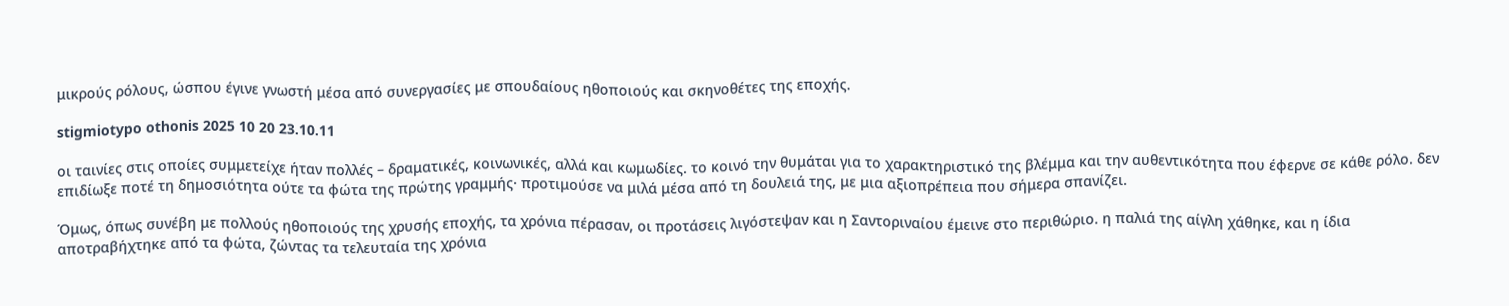μικρούς ρόλους, ώσπου έγινε γνωστή μέσα από συνεργασίες με σπουδαίους ηθοποιούς και σκηνοθέτες της εποχής.

stigmiotypo othonis 2025 10 20 23.10.11

οι ταινίες στις οποίες συμμετείχε ήταν πολλές – δραματικές, κοινωνικές, αλλά και κωμωδίες. το κοινό την θυμάται για το χαρακτηριστικό της βλέμμα και την αυθεντικότητα που έφερνε σε κάθε ρόλο. δεν επιδίωξε ποτέ τη δημοσιότητα ούτε τα φώτα της πρώτης γραμμής· προτιμούσε να μιλά μέσα από τη δουλειά της, με μια αξιοπρέπεια που σήμερα σπανίζει.

Όμως, όπως συνέβη με πολλούς ηθοποιούς της χρυσής εποχής, τα χρόνια πέρασαν, οι προτάσεις λιγόστεψαν και η Σαντοριναίου έμεινε στο περιθώριο. η παλιά της αίγλη χάθηκε, και η ίδια αποτραβήχτηκε από τα φώτα, ζώντας τα τελευταία της χρόνια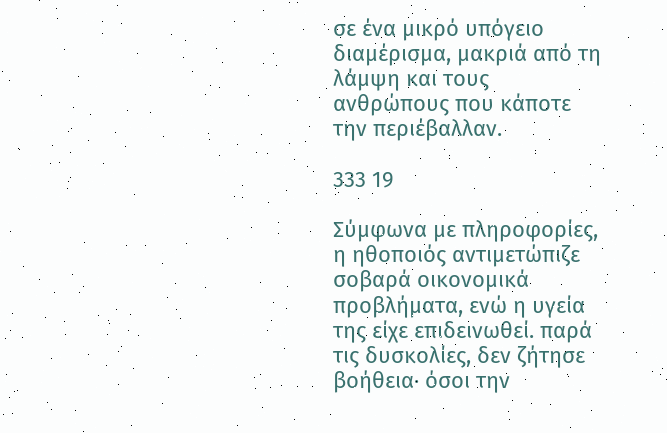σε ένα μικρό υπόγειο διαμέρισμα, μακριά από τη λάμψη και τους ανθρώπους που κάποτε την περιέβαλλαν.

333 19

Σύμφωνα με πληροφορίες, η ηθοποιός αντιμετώπιζε σοβαρά οικονομικά προβλήματα, ενώ η υγεία της είχε επιδεινωθεί. παρά τις δυσκολίες, δεν ζήτησε βοήθεια· όσοι την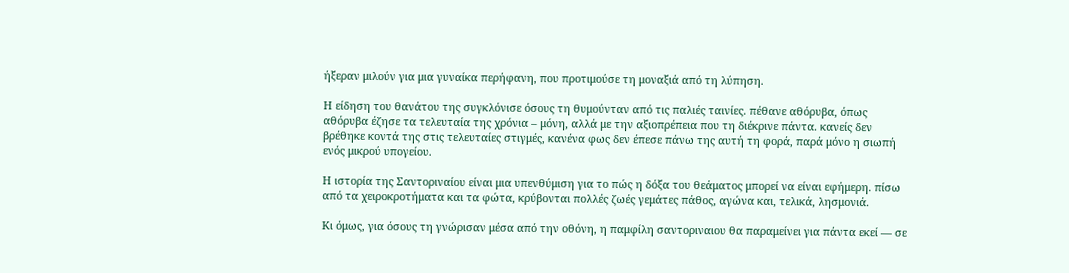ήξεραν μιλούν για μια γυναίκα περήφανη, που προτιμούσε τη μοναξιά από τη λύπηση.

Η είδηση του θανάτου της συγκλόνισε όσους τη θυμούνταν από τις παλιές ταινίες. πέθανε αθόρυβα, όπως αθόρυβα έζησε τα τελευταία της χρόνια – μόνη, αλλά με την αξιοπρέπεια που τη διέκρινε πάντα. κανείς δεν βρέθηκε κοντά της στις τελευταίες στιγμές, κανένα φως δεν έπεσε πάνω της αυτή τη φορά, παρά μόνο η σιωπή ενός μικρού υπογείου.

Η ιστορία της Σαντοριναίου είναι μια υπενθύμιση για το πώς η δόξα του θεάματος μπορεί να είναι εφήμερη. πίσω από τα χειροκροτήματα και τα φώτα, κρύβονται πολλές ζωές γεμάτες πάθος, αγώνα και, τελικά, λησμονιά.

Κι όμως, για όσους τη γνώρισαν μέσα από την οθόνη, η παμφίλη σαντοριναιου θα παραμείνει για πάντα εκεί — σε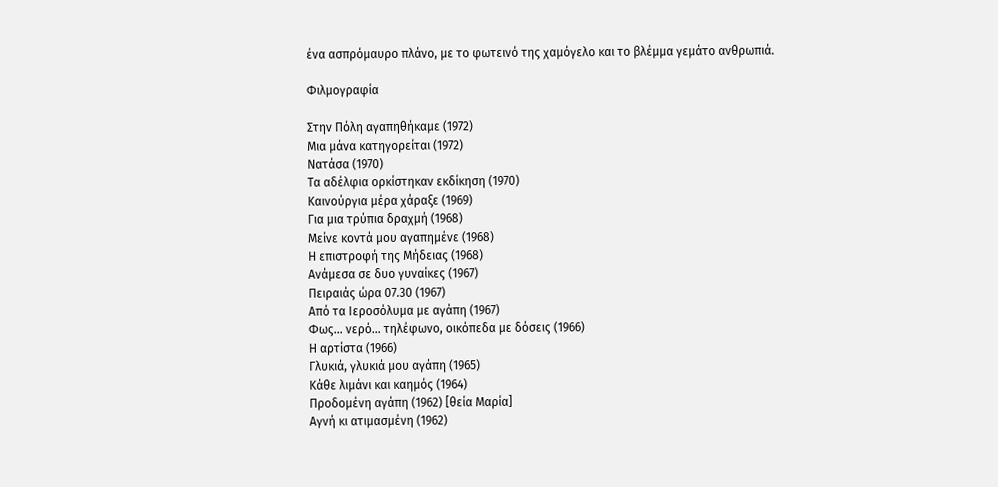ένα ασπρόμαυρο πλάνο, με το φωτεινό της χαμόγελο και το βλέμμα γεμάτο ανθρωπιά.

Φιλμογραφία

Στην Πόλη αγαπηθήκαμε (1972)
Μια μάνα κατηγορείται (1972)
Νατάσα (1970)
Τα αδέλφια ορκίστηκαν εκδίκηση (1970)
Καινούργια μέρα χάραξε (1969)
Για μια τρύπια δραχμή (1968)
Μείνε κοντά μου αγαπημένε (1968)
Η επιστροφή της Μήδειας (1968)
Ανάμεσα σε δυο γυναίκες (1967)
Πειραιάς ώρα 07.30 (1967)
Από τα Ιεροσόλυμα με αγάπη (1967)
Φως… νερό… τηλέφωνο, οικόπεδα με δόσεις (1966)
Η αρτίστα (1966)
Γλυκιά, γλυκιά μου αγάπη (1965)
Κάθε λιμάνι και καημός (1964)
Προδομένη αγάπη (1962) [θεία Μαρία]
Αγνή κι ατιμασμένη (1962)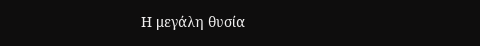Η μεγάλη θυσία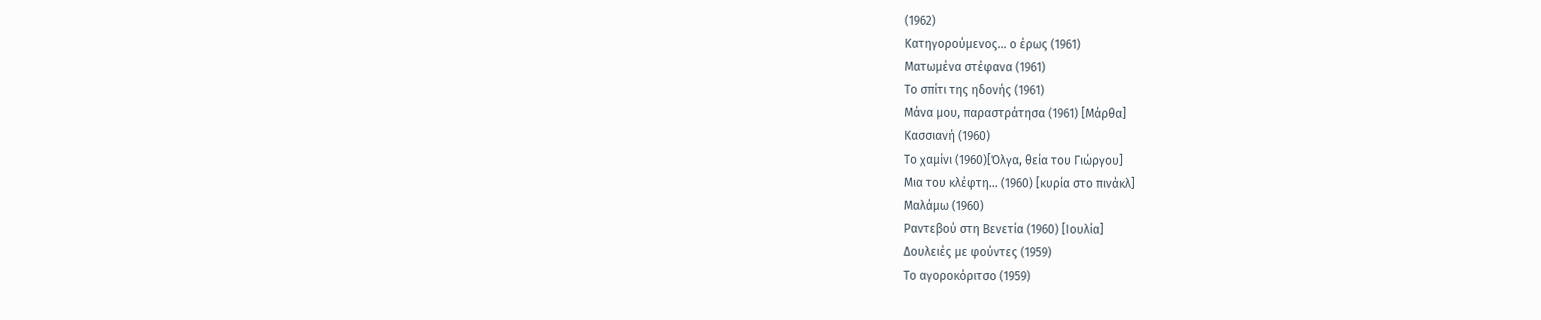(1962)
Κατηγορούμενος… ο έρως (1961)
Ματωμένα στέφανα (1961)
Το σπίτι της ηδονής (1961)
Μάνα μου, παραστράτησα (1961) [Μάρθα]
Κασσιανή (1960)
Το χαμίνι (1960)[Όλγα, θεία του Γιώργου]
Μια του κλέφτη… (1960) [κυρία στο πινάκλ]
Μαλάμω (1960)
Ραντεβού στη Βενετία (1960) [Ιουλία]
Δουλειές με φούντες (1959)
Το αγοροκόριτσο (1959)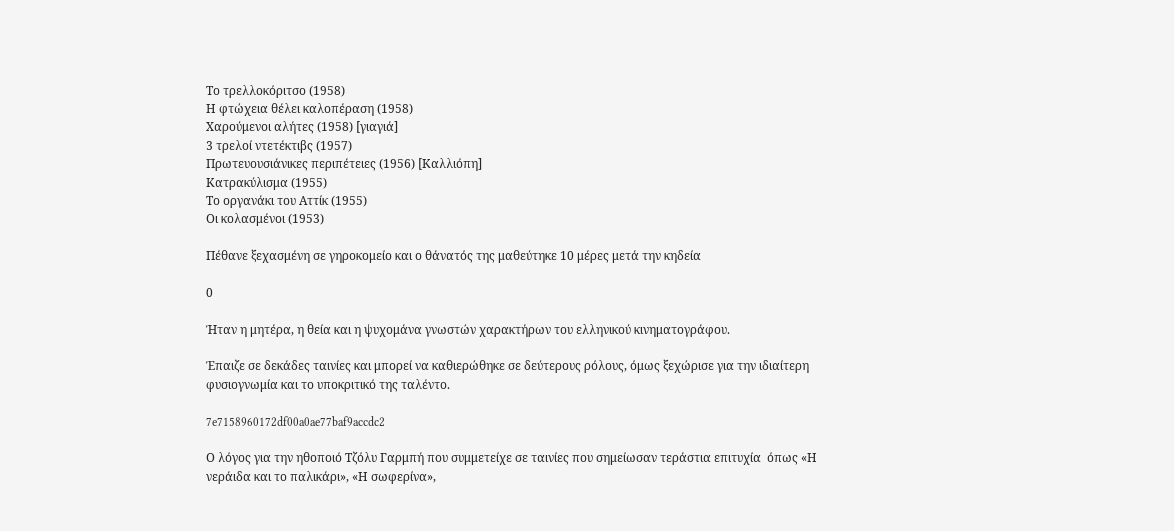Το τρελλοκόριτσο (1958)
Η φτώχεια θέλει καλοπέραση (1958)
Χαρούμενοι αλήτες (1958) [γιαγιά]
3 τρελοί ντετέκτιβς (1957)
Πρωτευουσιάνικες περιπέτειες (1956) [Καλλιόπη]
Κατρακύλισμα (1955)
Το οργανάκι του Αττίκ (1955)
Οι κολασμένοι (1953)

Πέθανε ξεχασμένη σε γηροκομείο και ο θάνατός της μαθεύτηκε 10 μέρες μετά την κηδεία

0

Ήταν η μητέρα, η θεία και η ψυχομάνα γνωστών χαρακτήρων του ελληνικού κινηματογράφου.

Έπαιζε σε δεκάδες ταινίες και μπορεί να καθιερώθηκε σε δεύτερους ρόλους, όμως ξεχώρισε για την ιδιαίτερη φυσιογνωμία και το υποκριτικό της ταλέντο.

7e7158960172df00a0ae77baf9accdc2

Ο λόγος για την ηθοποιό Τζόλυ Γαρμπή που συμμετείχε σε ταινίες που σημείωσαν τεράστια επιτυχία  όπως «Η νεράιδα και το παλικάρι», «Η σωφερίνα»,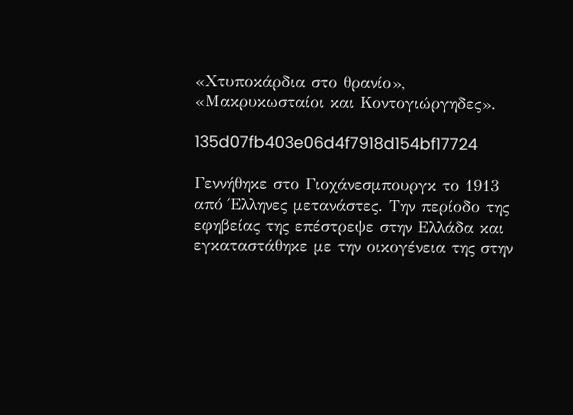«Χτυποκάρδια στο θρανίο», «Μακρυκωσταίοι και Κοντογιώργηδες».

135d07fb403e06d4f7918d154bf17724

Γεννήθηκε στο Γιοχάνεσμπουργκ το 1913 από Έλληνες μετανάστες. Την περίοδο της εφηβείας της επέστρεψε στην Ελλάδα και εγκαταστάθηκε με την οικογένεια της στην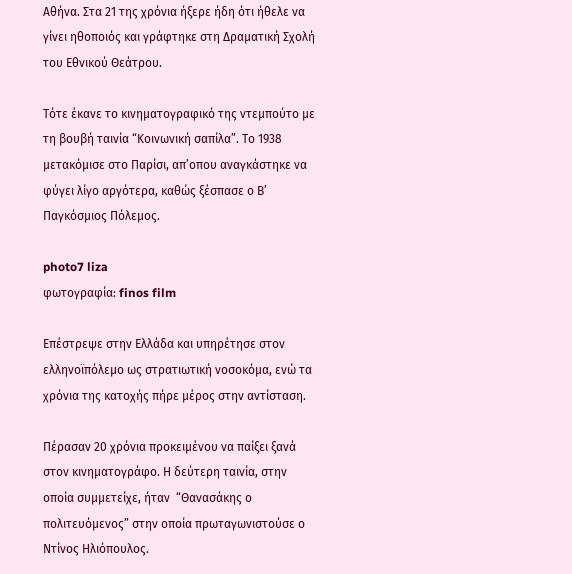Αθήνα. Στα 21 της χρόνια ήξερε ήδη ότι ήθελε να γίνει ηθοποιός και γράφτηκε στη Δραματική Σχολή του Εθνικού Θεάτρου.

Τότε έκανε το κινηματογραφικό της ντεμπούτο με τη βουβή ταινία “Κοινωνική σαπίλα”. Το 1938 μετακόμισε στο Παρίσι, απ’οπου αναγκάστηκε να φύγει λίγο αργότερα, καθώς ξέσπασε ο Β’ Παγκόσμιος Πόλεμος.

photo7 liza
φωτογραφία: finos film

Επέστρεψε στην Ελλάδα και υπηρέτησε στον ελληνοϊπόλεμο ως στρατιωτική νοσοκόμα, ενώ τα χρόνια της κατοχής πήρε μέρος στην αντίσταση.

Πέρασαν 20 χρόνια προκειμένου να παίξει ξανά στον κινηματογράφο. Η δεύτερη ταινία, στην οποία συμμετείχε, ήταν  “Θανασάκης ο πολιτευόμενος” στην οποία πρωταγωνιστούσε ο Ντίνος Ηλιόπουλος.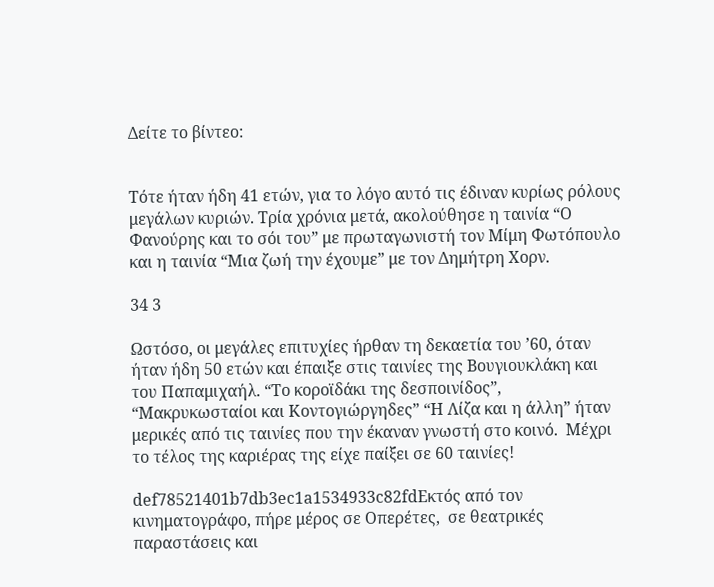Δείτε το βίντεο:


Τότε ήταν ήδη 41 ετών, για το λόγο αυτό τις έδιναν κυρίως ρόλους μεγάλων κυριών. Τρία χρόνια μετά, ακολούθησε η ταινία “Ο Φανούρης και το σόι του” με πρωταγωνιστή τον Μίμη Φωτόπουλο και η ταινία “Μια ζωή την έχουμε” με τον Δημήτρη Χορν.

34 3

Ωστόσο, οι μεγάλες επιτυχίες ήρθαν τη δεκαετία του ’60, όταν ήταν ήδη 50 ετών και έπαιξε στις ταινίες της Βουγιουκλάκη και του Παπαμιχαήλ. “Το κοροϊδάκι της δεσποινίδος”, “Μακρυκωσταίοι και Κοντογιώργηδες” “Η Λίζα και η άλλη” ήταν μερικές από τις ταινίες που την έκαναν γνωστή στο κοινό.  Μέχρι το τέλος της καριέρας της είχε παίξει σε 60 ταινίες!

def78521401b7db3ec1a1534933c82fdΕκτός από τον κινηματογράφο, πήρε μέρος σε Οπερέτες,  σε θεατρικές παραστάσεις και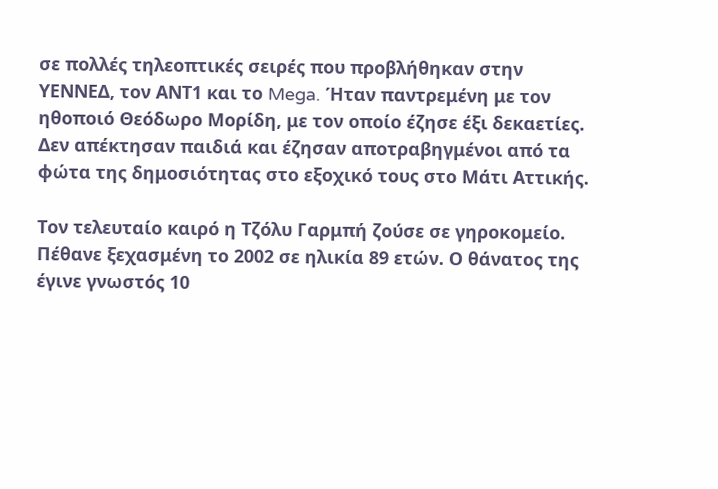σε πολλές τηλεοπτικές σειρές που προβλήθηκαν στην ΥΕΝΝΕΔ, τον ΑΝΤ1 και το Mega. Ήταν παντρεμένη με τον ηθοποιό Θεόδωρο Μορίδη, με τον οποίο έζησε έξι δεκαετίες. Δεν απέκτησαν παιδιά και έζησαν αποτραβηγμένοι από τα φώτα της δημοσιότητας στο εξοχικό τους στο Μάτι Αττικής.

Τον τελευταίο καιρό η Τζόλυ Γαρμπή ζούσε σε γηροκομείο. Πέθανε ξεχασμένη το 2002 σε ηλικία 89 ετών. Ο θάνατος της έγινε γνωστός 10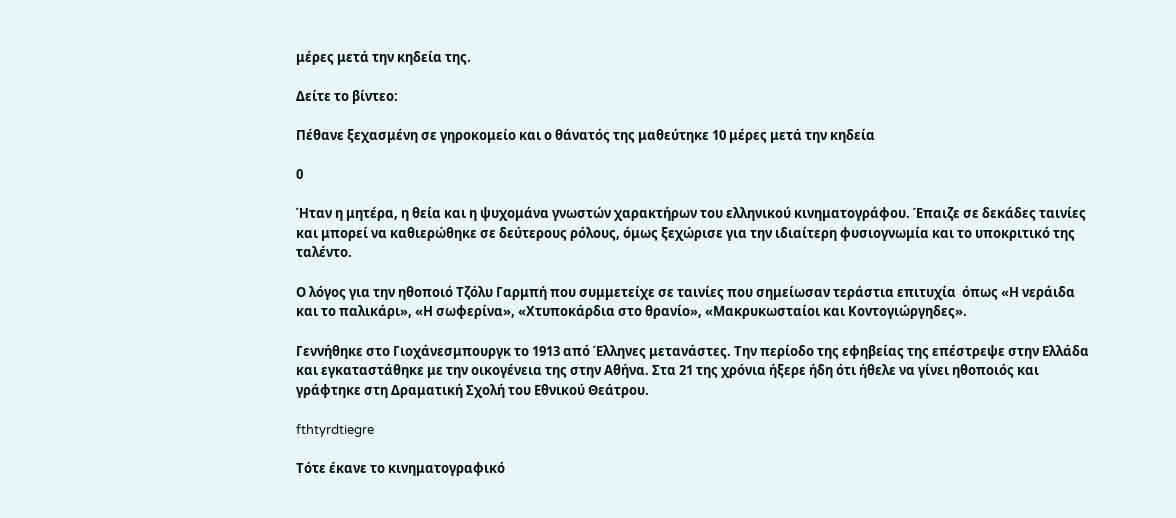μέρες μετά την κηδεία της.

Δείτε το βίντεο:

Πέθανε ξεχασμένη σε γηροκομείο και ο θάνατός της μαθεύτηκε 10 μέρες μετά την κηδεία

0

Ήταν η μητέρα, η θεία και η ψυχομάνα γνωστών χαρακτήρων του ελληνικού κινηματογράφου. Έπαιζε σε δεκάδες ταινίες και μπορεί να καθιερώθηκε σε δεύτερους ρόλους, όμως ξεχώρισε για την ιδιαίτερη φυσιογνωμία και το υποκριτικό της ταλέντο.

Ο λόγος για την ηθοποιό Τζόλυ Γαρμπή που συμμετείχε σε ταινίες που σημείωσαν τεράστια επιτυχία  όπως «Η νεράιδα και το παλικάρι», «Η σωφερίνα», «Χτυποκάρδια στο θρανίο», «Μακρυκωσταίοι και Κοντογιώργηδες».

Γεννήθηκε στο Γιοχάνεσμπουργκ το 1913 από Έλληνες μετανάστες. Την περίοδο της εφηβείας της επέστρεψε στην Ελλάδα και εγκαταστάθηκε με την οικογένεια της στην Αθήνα. Στα 21 της χρόνια ήξερε ήδη ότι ήθελε να γίνει ηθοποιός και γράφτηκε στη Δραματική Σχολή του Εθνικού Θεάτρου.

fthtyrdtiegre

Τότε έκανε το κινηματογραφικό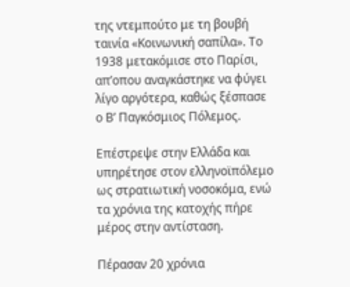της ντεμπούτο με τη βουβή ταινία «Κοινωνική σαπίλα». Το 1938 μετακόμισε στο Παρίσι, απ’οπου αναγκάστηκε να φύγει λίγο αργότερα, καθώς ξέσπασε ο Β’ Παγκόσμιος Πόλεμος.

Επέστρεψε στην Ελλάδα και υπηρέτησε στον ελληνοϊπόλεμο ως στρατιωτική νοσοκόμα, ενώ τα χρόνια της κατοχής πήρε μέρος στην αντίσταση.

Πέρασαν 20 χρόνια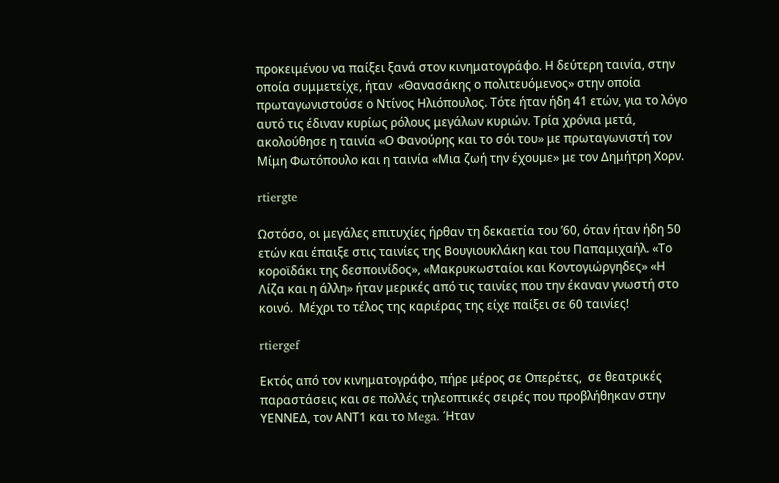προκειμένου να παίξει ξανά στον κινηματογράφο. Η δεύτερη ταινία, στην οποία συμμετείχε, ήταν  «Θανασάκης ο πολιτευόμενος» στην οποία πρωταγωνιστούσε ο Ντίνος Ηλιόπουλος. Τότε ήταν ήδη 41 ετών, για το λόγο αυτό τις έδιναν κυρίως ρόλους μεγάλων κυριών. Τρία χρόνια μετά, ακολούθησε η ταινία «Ο Φανούρης και το σόι του» με πρωταγωνιστή τον Μίμη Φωτόπουλο και η ταινία «Μια ζωή την έχουμε» με τον Δημήτρη Χορν.

rtiergte

Ωστόσο, οι μεγάλες επιτυχίες ήρθαν τη δεκαετία του ’60, όταν ήταν ήδη 50 ετών και έπαιξε στις ταινίες της Βουγιουκλάκη και του Παπαμιχαήλ. «Το κοροϊδάκι της δεσποινίδος», «Μακρυκωσταίοι και Κοντογιώργηδες» «Η Λίζα και η άλλη» ήταν μερικές από τις ταινίες που την έκαναν γνωστή στο κοινό.  Μέχρι το τέλος της καριέρας της είχε παίξει σε 60 ταινίες!

rtiergef

Εκτός από τον κινηματογράφο, πήρε μέρος σε Οπερέτες,  σε θεατρικές παραστάσεις και σε πολλές τηλεοπτικές σειρές που προβλήθηκαν στην ΥΕΝΝΕΔ, τον ΑΝΤ1 και το Mega. Ήταν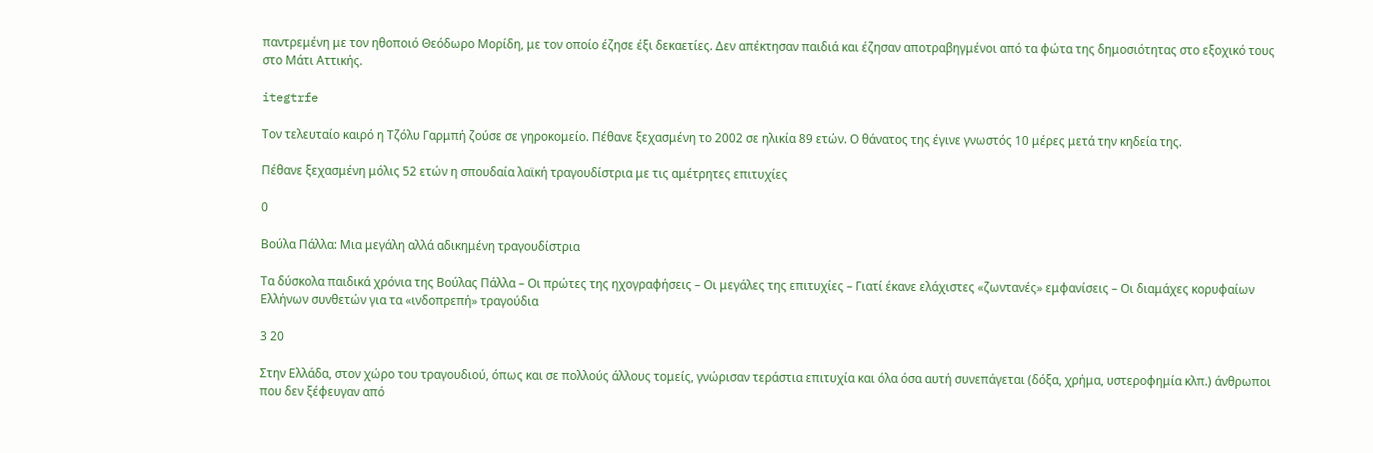παντρεμένη με τον ηθοποιό Θεόδωρο Μορίδη, με τον οποίο έζησε έξι δεκαετίες. Δεν απέκτησαν παιδιά και έζησαν αποτραβηγμένοι από τα φώτα της δημοσιότητας στο εξοχικό τους στο Μάτι Αττικής.

itegtrfe

Τον τελευταίο καιρό η Τζόλυ Γαρμπή ζούσε σε γηροκομείο. Πέθανε ξεχασμένη το 2002 σε ηλικία 89 ετών. Ο θάνατος της έγινε γνωστός 10 μέρες μετά την κηδεία της.

Πέθανε ξεχασμένη μόλις 52 ετών η σπουδαία λαϊκή τραγουδίστρια με τις αμέτρητες επιτυχίες

0

Βούλα Πάλλα: Μια μεγάλη αλλά αδικημένη τραγουδίστρια

Τα δύσκολα παιδικά χρόνια της Βούλας Πάλλα – Οι πρώτες της ηχογραφήσεις – Οι μεγάλες της επιτυχίες – Γιατί έκανε ελάχιστες «ζωντανές» εμφανίσεις – Οι διαμάχες κορυφαίων Ελλήνων συνθετών για τα «ινδοπρεπή» τραγούδια

3 20

Στην Ελλάδα, στον χώρο του τραγουδιού, όπως και σε πολλούς άλλους τομείς, γνώρισαν τεράστια επιτυχία και όλα όσα αυτή συνεπάγεται (δόξα, χρήμα, υστεροφημία κλπ.) άνθρωποι που δεν ξέφευγαν από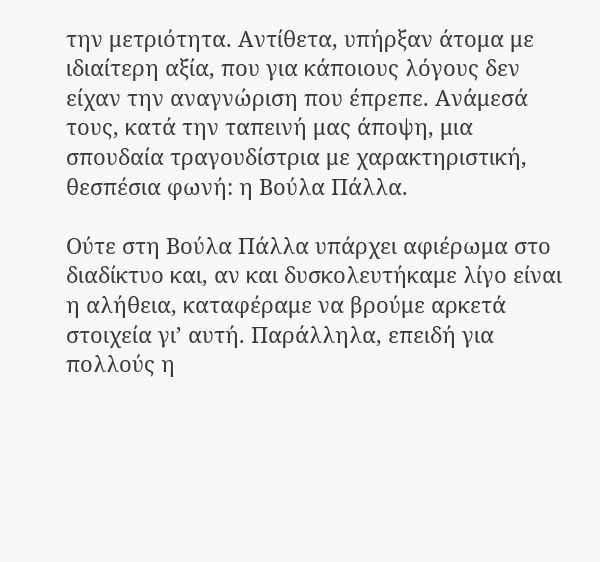την μετριότητα. Αντίθετα, υπήρξαν άτομα με ιδιαίτερη αξία, που για κάποιους λόγους δεν είχαν την αναγνώριση που έπρεπε. Ανάμεσά τους, κατά την ταπεινή μας άποψη, μια σπουδαία τραγουδίστρια με χαρακτηριστική, θεσπέσια φωνή: η Βούλα Πάλλα.

Ούτε στη Βούλα Πάλλα υπάρχει αφιέρωμα στο διαδίκτυο και, αν και δυσκολευτήκαμε λίγο είναι η αλήθεια, καταφέραμε να βρούμε αρκετά στοιχεία γι’ αυτή. Παράλληλα, επειδή για πολλούς η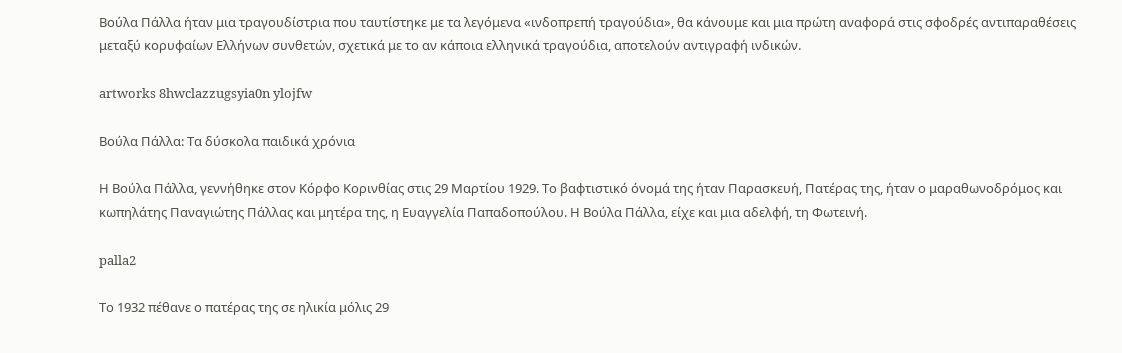Βούλα Πάλλα ήταν μια τραγουδίστρια που ταυτίστηκε με τα λεγόμενα «ινδοπρεπή τραγούδια», θα κάνουμε και μια πρώτη αναφορά στις σφοδρές αντιπαραθέσεις μεταξύ κορυφαίων Ελλήνων συνθετών, σχετικά με το αν κάποια ελληνικά τραγούδια, αποτελούν αντιγραφή ινδικών.

artworks 8hwclazzugsyia0n ylojfw

Βούλα Πάλλα: Τα δύσκολα παιδικά χρόνια

Η Βούλα Πάλλα, γεννήθηκε στον Κόρφο Κορινθίας στις 29 Μαρτίου 1929. Το βαφτιστικό όνομά της ήταν Παρασκευή, Πατέρας της, ήταν ο μαραθωνοδρόμος και κωπηλάτης Παναγιώτης Πάλλας και μητέρα της, η Ευαγγελία Παπαδοπούλου. Η Βούλα Πάλλα, είχε και μια αδελφή, τη Φωτεινή.

palla2

Το 1932 πέθανε ο πατέρας της σε ηλικία μόλις 29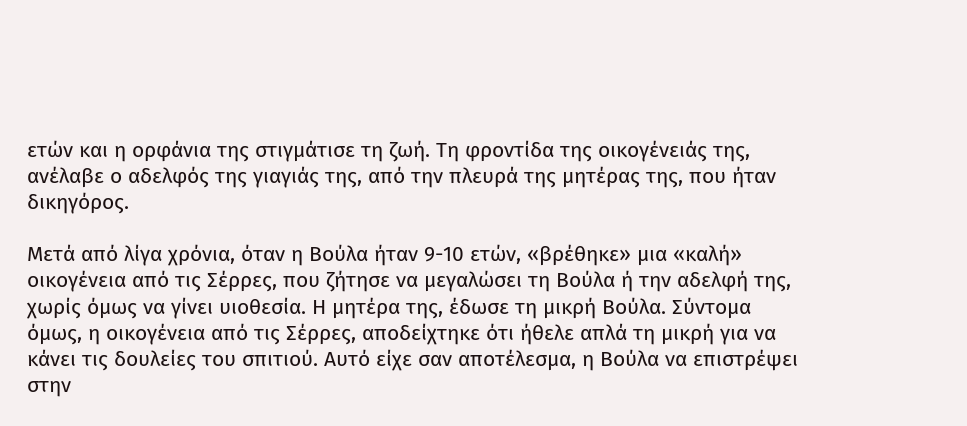ετών και η ορφάνια της στιγμάτισε τη ζωή. Τη φροντίδα της οικογένειάς της, ανέλαβε ο αδελφός της γιαγιάς της, από την πλευρά της μητέρας της, που ήταν δικηγόρος.

Μετά από λίγα χρόνια, όταν η Βούλα ήταν 9-10 ετών, «βρέθηκε» μια «καλή» οικογένεια από τις Σέρρες, που ζήτησε να μεγαλώσει τη Βούλα ή την αδελφή της, χωρίς όμως να γίνει υιοθεσία. Η μητέρα της, έδωσε τη μικρή Βούλα. Σύντομα όμως, η οικογένεια από τις Σέρρες, αποδείχτηκε ότι ήθελε απλά τη μικρή για να κάνει τις δουλείες του σπιτιού. Αυτό είχε σαν αποτέλεσμα, η Βούλα να επιστρέψει στην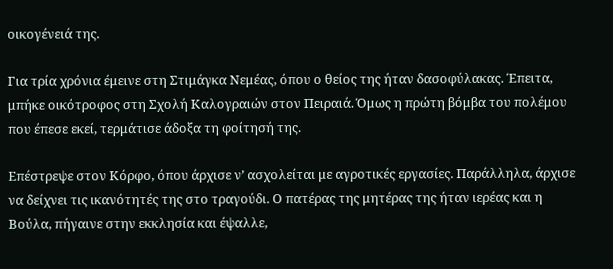οικογένειά της.

Για τρία χρόνια έμεινε στη Στιμάγκα Νεμέας, όπου ο θείος της ήταν δασοφύλακας. Έπειτα, μπήκε οικότροφος στη Σχολή Καλογραιών στον Πειραιά. Όμως η πρώτη βόμβα του πολέμου που έπεσε εκεί, τερμάτισε άδοξα τη φοίτησή της.

Επέστρεψε στον Κόρφο, όπου άρχισε ν’ ασχολείται με αγροτικές εργασίες. Παράλληλα, άρχισε να δείχνει τις ικανότητές της στο τραγούδι. Ο πατέρας της μητέρας της ήταν ιερέας και η Βούλα, πήγαινε στην εκκλησία και έψαλλε,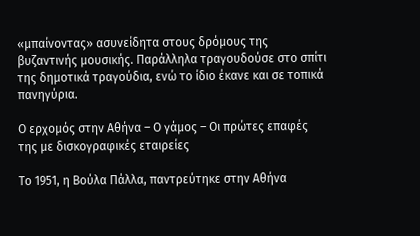«μπαίνοντας» ασυνείδητα στους δρόμους της βυζαντινής μουσικής. Παράλληλα τραγουδούσε στο σπίτι της δημοτικά τραγούδια, ενώ το ίδιο έκανε και σε τοπικά πανηγύρια.

Ο ερχομός στην Αθήνα – Ο γάμος – Οι πρώτες επαφές της με δισκογραφικές εταιρείες

Το 1951, η Βούλα Πάλλα, παντρεύτηκε στην Αθήνα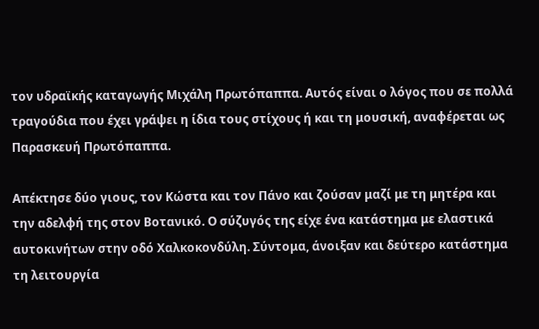τον υδραϊκής καταγωγής Μιχάλη Πρωτόπαππα. Αυτός είναι ο λόγος που σε πολλά τραγούδια που έχει γράψει η ίδια τους στίχους ή και τη μουσική, αναφέρεται ως Παρασκευή Πρωτόπαππα.

Απέκτησε δύο γιους, τον Κώστα και τον Πάνο και ζούσαν μαζί με τη μητέρα και την αδελφή της στον Βοτανικό. Ο σύζυγός της είχε ένα κατάστημα με ελαστικά αυτοκινήτων στην οδό Χαλκοκονδύλη. Σύντομα, άνοιξαν και δεύτερο κατάστημα τη λειτουργία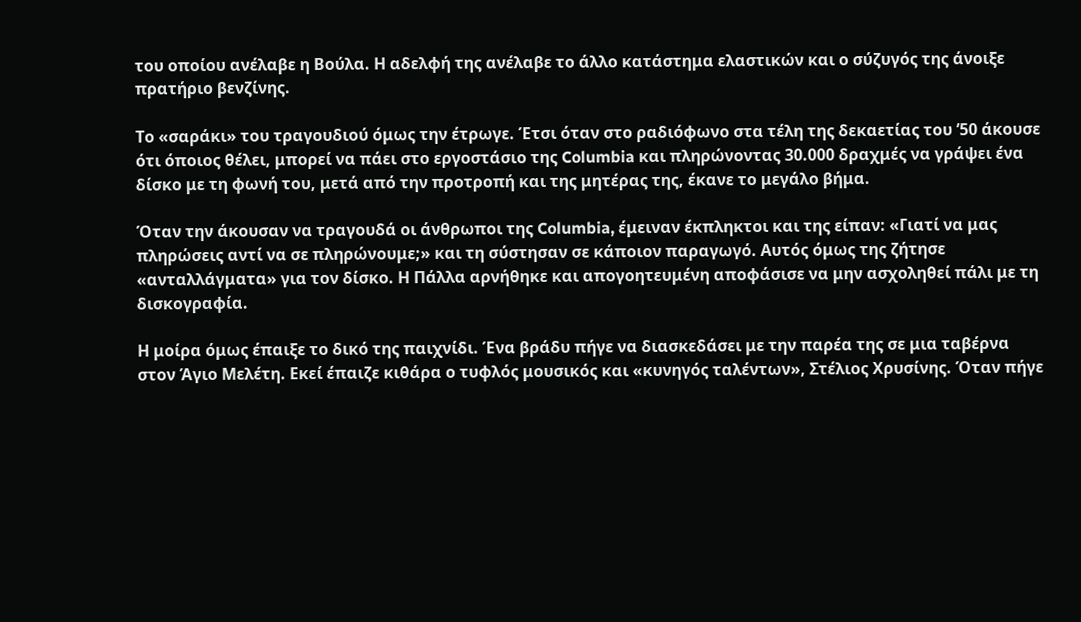του οποίου ανέλαβε η Βούλα. Η αδελφή της ανέλαβε το άλλο κατάστημα ελαστικών και ο σύζυγός της άνοιξε πρατήριο βενζίνης.

Το «σαράκι» του τραγουδιού όμως την έτρωγε. Έτσι όταν στο ραδιόφωνο στα τέλη της δεκαετίας του ’50 άκουσε ότι όποιος θέλει, μπορεί να πάει στο εργοστάσιο της Columbia και πληρώνοντας 30.000 δραχμές να γράψει ένα δίσκο με τη φωνή του, μετά από την προτροπή και της μητέρας της, έκανε το μεγάλο βήμα.

Όταν την άκουσαν να τραγουδά οι άνθρωποι της Columbia, έμειναν έκπληκτοι και της είπαν: «Γιατί να μας πληρώσεις αντί να σε πληρώνουμε;» και τη σύστησαν σε κάποιον παραγωγό. Αυτός όμως της ζήτησε «ανταλλάγματα» για τον δίσκο. Η Πάλλα αρνήθηκε και απογοητευμένη αποφάσισε να μην ασχοληθεί πάλι με τη δισκογραφία.

Η μοίρα όμως έπαιξε το δικό της παιχνίδι. Ένα βράδυ πήγε να διασκεδάσει με την παρέα της σε μια ταβέρνα στον Άγιο Μελέτη. Εκεί έπαιζε κιθάρα ο τυφλός μουσικός και «κυνηγός ταλέντων», Στέλιος Χρυσίνης. Όταν πήγε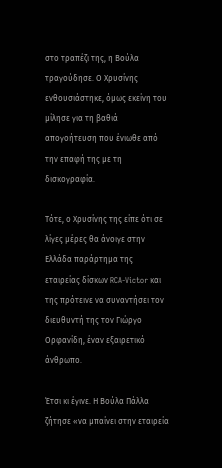στο τραπέζι της, η Βούλα τραγούδησε. Ο Χρυσίνης ενθουσιάστηκε, όμως εκείνη του μίλησε για τη βαθιά απογοήτευση που ένιωθε από την επαφή της με τη δισκογραφία.

Τότε, ο Χρυσίνης της είπε ότι σε λίγες μέρες θα άνοιγε στην Ελλάδα παράρτημα της εταιρείας δίσκων RCA-Victor και της πρότεινε να συναντήσει τον διευθυντή της τον Γιώργο Ορφανίδη, έναν εξαιρετικό άνθρωπο.

Έτσι κι έγινε. Η Βούλα Πάλλα ζήτησε «να μπαίνει στην εταιρεία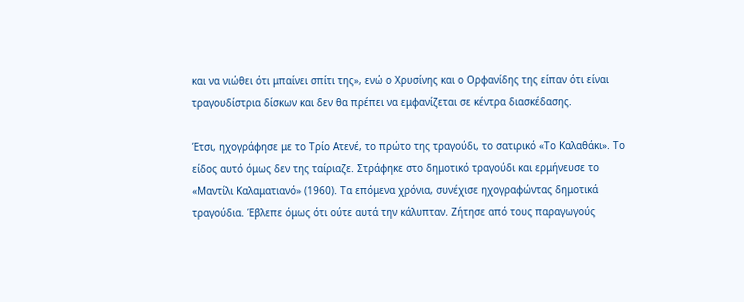και να νιώθει ότι μπαίνει σπίτι της», ενώ ο Χρυσίνης και ο Ορφανίδης της είπαν ότι είναι τραγουδίστρια δίσκων και δεν θα πρέπει να εμφανίζεται σε κέντρα διασκέδασης.

Έτσι, ηχογράφησε με το Τρίο Ατενέ, το πρώτο της τραγούδι, το σατιρικό «Το Καλαθάκι». Το είδος αυτό όμως δεν της ταίριαζε. Στράφηκε στο δημοτικό τραγούδι και ερμήνευσε το «Μαντίλι Καλαματιανό» (1960). Τα επόμενα χρόνια, συνέχισε ηχογραφώντας δημοτικά τραγούδια. Έβλεπε όμως ότι ούτε αυτά την κάλυπταν. Ζήτησε από τους παραγωγούς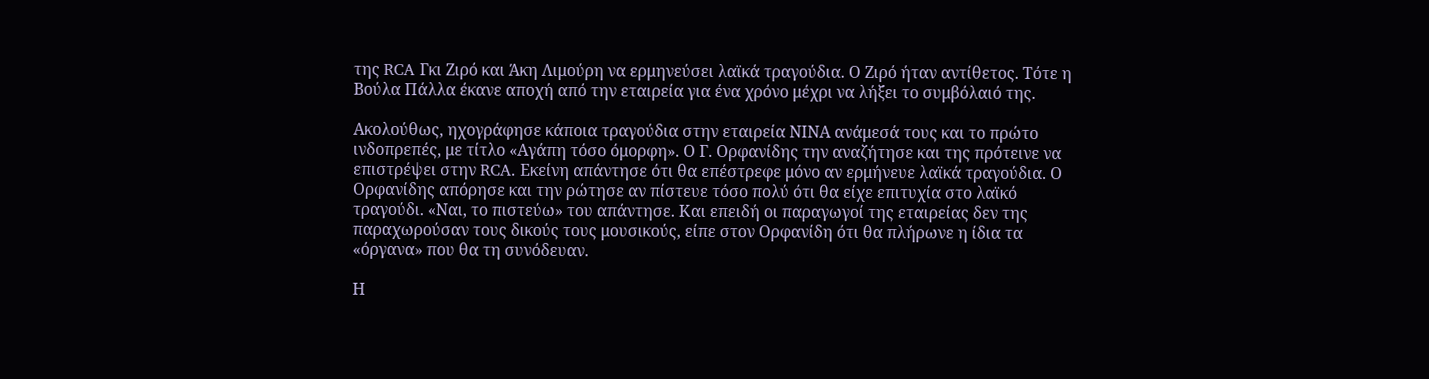της RCA Γκι Ζιρό και Άκη Λιμούρη να ερμηνεύσει λαϊκά τραγούδια. Ο Ζιρό ήταν αντίθετος. Τότε η Βούλα Πάλλα έκανε αποχή από την εταιρεία για ένα χρόνο μέχρι να λήξει το συμβόλαιό της.

Ακολούθως, ηχογράφησε κάποια τραγούδια στην εταιρεία ΝΙΝΑ ανάμεσά τους και το πρώτο ινδοπρεπές, με τίτλο «Αγάπη τόσο όμορφη». Ο Γ. Ορφανίδης την αναζήτησε και της πρότεινε να επιστρέψει στην RCA. Εκείνη απάντησε ότι θα επέστρεφε μόνο αν ερμήνευε λαϊκά τραγούδια. Ο Ορφανίδης απόρησε και την ρώτησε αν πίστευε τόσο πολύ ότι θα είχε επιτυχία στο λαϊκό τραγούδι. «Ναι, το πιστεύω» του απάντησε. Και επειδή οι παραγωγοί της εταιρείας δεν της παραχωρούσαν τους δικούς τους μουσικούς, είπε στον Ορφανίδη ότι θα πλήρωνε η ίδια τα «όργανα» που θα τη συνόδευαν.

Η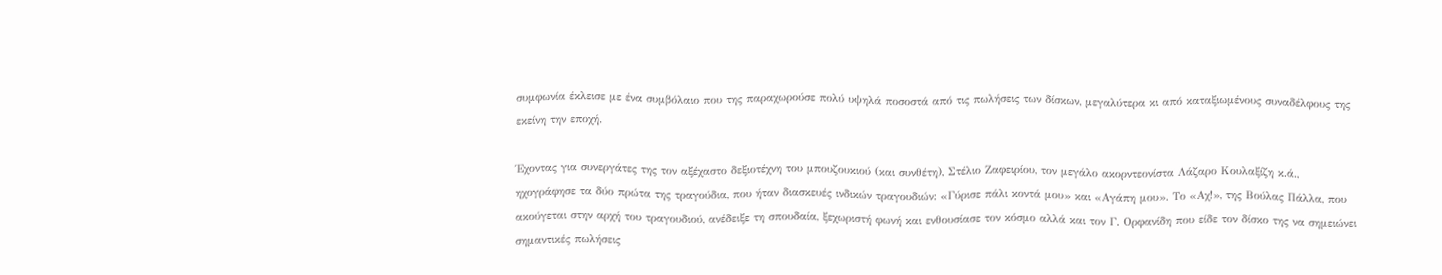συμφωνία έκλεισε με ένα συμβόλαιο που της παραχωρούσε πολύ υψηλά ποσοστά από τις πωλήσεις των δίσκων, μεγαλύτερα κι από καταξιωμένους συναδέλφους της εκείνη την εποχή.

Έχοντας για συνεργάτες της τον αξέχαστο δεξιοτέχνη του μπουζουκιού (και συνθέτη), Στέλιο Ζαφειρίου, τον μεγάλο ακορντεονίστα Λάζαρο Κουλαξίζη κ.ά., ηχογράφησε τα δύο πρώτα της τραγούδια, που ήταν διασκευές ινδικών τραγουδιών: «Γύρισε πάλι κοντά μου» και «Αγάπη μου». Το «Αχ!», της Βούλας Πάλλα, που ακούγεται στην αρχή του τραγουδιού, ανέδειξε τη σπουδαία, ξεχωριστή φωνή και ενθουσίασε τον κόσμο αλλά και τον Γ. Ορφανίδη που είδε τον δίσκο της να σημειώνει σημαντικές πωλήσεις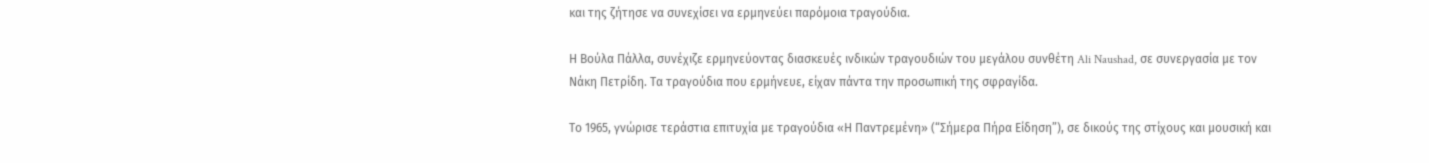και της ζήτησε να συνεχίσει να ερμηνεύει παρόμοια τραγούδια.

Η Βούλα Πάλλα, συνέχιζε ερμηνεύοντας διασκευές ινδικών τραγουδιών του μεγάλου συνθέτη Ali Naushad, σε συνεργασία με τον Νάκη Πετρίδη. Τα τραγούδια που ερμήνευε, είχαν πάντα την προσωπική της σφραγίδα.

Το 1965, γνώρισε τεράστια επιτυχία με τραγούδια «Η Παντρεμένη» (“Σήμερα Πήρα Είδηση”), σε δικούς της στίχους και μουσική και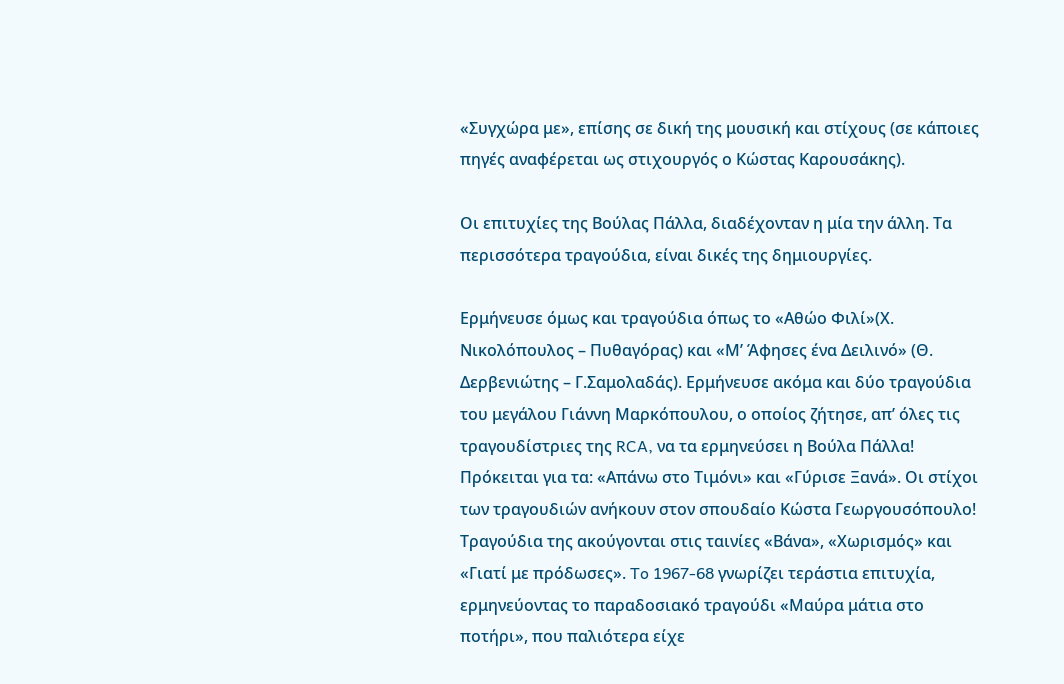«Συγχώρα με», επίσης σε δική της μουσική και στίχους (σε κάποιες πηγές αναφέρεται ως στιχουργός ο Κώστας Καρουσάκης).

Οι επιτυχίες της Βούλας Πάλλα, διαδέχονταν η μία την άλλη. Τα περισσότερα τραγούδια, είναι δικές της δημιουργίες.

Ερμήνευσε όμως και τραγούδια όπως το «Αθώο Φιλί»(Χ. Νικολόπουλος – Πυθαγόρας) και «Μ’ Άφησες ένα Δειλινό» (Θ. Δερβενιώτης – Γ.Σαμολαδάς). Ερμήνευσε ακόμα και δύο τραγούδια του μεγάλου Γιάννη Μαρκόπουλου, ο οποίος ζήτησε, απ’ όλες τις τραγουδίστριες της RCA, να τα ερμηνεύσει η Βούλα Πάλλα! Πρόκειται για τα: «Απάνω στο Τιμόνι» και «Γύρισε Ξανά». Οι στίχοι των τραγουδιών ανήκουν στον σπουδαίο Κώστα Γεωργουσόπουλο! Τραγούδια της ακούγονται στις ταινίες «Βάνα», «Χωρισμός» και «Γιατί με πρόδωσες». To 1967-68 γνωρίζει τεράστια επιτυχία, ερμηνεύοντας το παραδοσιακό τραγούδι «Μαύρα μάτια στο ποτήρι», που παλιότερα είχε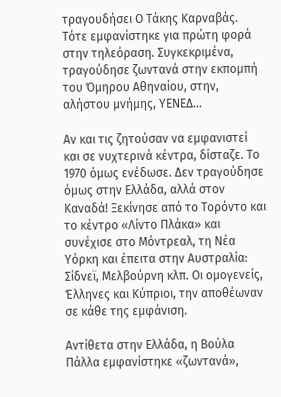τραγουδήσει Ο Τάκης Καρναβάς. Τότε εμφανίστηκε για πρώτη φορά στην τηλεόραση. Συγκεκριμένα, τραγούδησε ζωντανά στην εκπομπή του Όμηρου Αθηναίου, στην, αλήστου μνήμης, ΥΕΝΕΔ…

Αν και τις ζητούσαν να εμφανιστεί και σε νυχτερινά κέντρα, δίσταζε. Το 1970 όμως ενέδωσε. Δεν τραγούδησε όμως στην Ελλάδα, αλλά στον Καναδά! Ξεκίνησε από το Τορόντο και το κέντρο «Λίντο Πλάκα» και συνέχισε στο Μόντρεαλ, τη Νέα Υόρκη και έπειτα στην Αυστραλία: Σίδνεϊ, Μελβούρνη κλπ. Οι ομογενείς, Έλληνες και Κύπριοι, την αποθέωναν σε κάθε της εμφάνιση.

Αντίθετα στην Ελλάδα, η Βούλα Πάλλα εμφανίστηκε «ζωντανά»,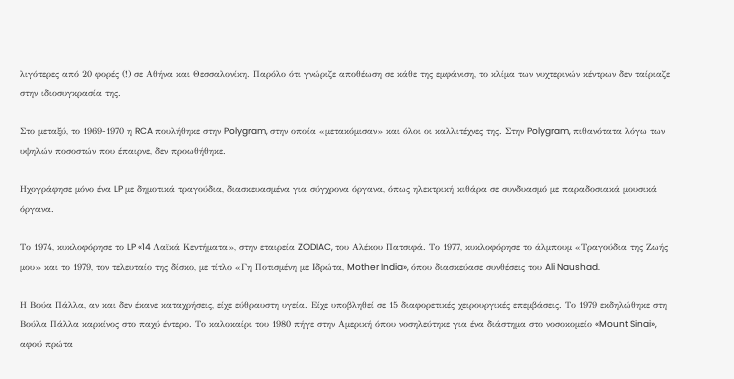λιγότερες από 20 φορές (!) σε Αθήνα και Θεσσαλονίκη. Παρόλο ότι γνώριζε αποθέωση σε κάθε της εμφάνιση, το κλίμα των νυχτερινών κέντρων δεν ταίριαζε στην ιδιοσυγκρασία της.

Στο μεταξύ, το 1969-1970 η RCA πουλήθηκε στην Polygram, στην οποία «μετακόμισαν» και όλοι οι καλλιτέχνες της. Στην Polygram, πιθανότατα λόγω των υψηλών ποσοστών που έπαιρνε, δεν προωθήθηκε.

Ηχογράφησε μόνο ένα LP με δημοτικά τραγούδια, διασκευασμένα για σύγχρονα όργανα, όπως ηλεκτρική κιθάρα σε συνδυασμό με παραδοσιακά μουσικά όργανα.

Το 1974, κυκλοφόρησε το LP «14 Λαϊκά Κεντήματα», στην εταιρεία ZODIAC, του Αλέκου Πατσιφά. Το 1977, κυκλοφόρησε το άλμπουμ «Τραγούδια της Ζωής μου» και το 1979, τον τελευταίο της δίσκο, με τίτλο «Γη Ποτισμένη με Ιδρώτα, Mother India», όπου διασκεύασε συνθέσεις του Ali Naushad.

Η Βούα Πάλλα, αν και δεν έκανε καταχρήσεις, είχε εύθραυστη υγεία. Είχε υποβληθεί σε 15 διαφορετικές χειρουργικές επεμβάσεις. Το 1979 εκδηλώθηκε στη Βούλα Πάλλα καρκίνος στο παχύ έντερο. Το καλοκαίρι του 1980 πήγε στην Αμερική όπου νοσηλεύτηκε για ένα διάστημα στο νοσοκομείο «Mount Sinai», αφού πρώτα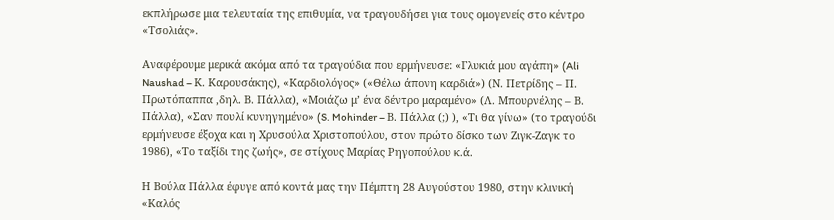εκπλήρωσε μια τελευταία της επιθυμία, να τραγουδήσει για τους ομογενείς στο κέντρο «Τσολιάς».

Αναφέρουμε μερικά ακόμα από τα τραγούδια που ερμήνευσε: «Γλυκιά μου αγάπη» (Ali Naushad – Κ. Καρουσάκης), «Καρδιολόγος» («Θέλω άπονη καρδιά») (Ν. Πετρίδης – Π. Πρωτόπαππα ,δηλ. Β. Πάλλα), «Μοιάζω μ’ ένα δέντρο μαραμένο» (Λ. Μπουρνέλης – Β. Πάλλα), «Σαν πουλί κυνηγημένο» (S. Mohinder – Β. Πάλλα (;) ), «Τι θα γίνω» (το τραγούδι ερμήνευσε έξοχα και η Χρυσούλα Χριστοπούλου, στον πρώτο δίσκο των Ζιγκ-Ζαγκ το 1986), «Το ταξίδι της ζωής», σε στίχους Μαρίας Ρηγοπούλου κ.ά.

Η Βούλα Πάλλα έφυγε από κοντά μας την Πέμπτη 28 Αυγούστου 1980, στην κλινική «Καλός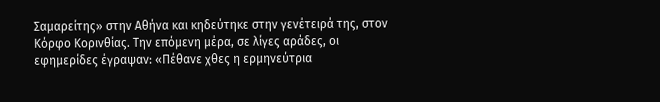Σαμαρείτης» στην Αθήνα και κηδεύτηκε στην γενέτειρά της, στον Κόρφο Κορινθίας. Την επόμενη μέρα, σε λίγες αράδες, οι εφημερίδες έγραψαν: «Πέθανε χθες η ερμηνεύτρια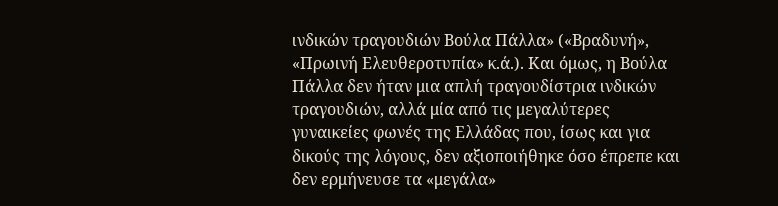ινδικών τραγουδιών Βούλα Πάλλα» («Βραδυνή», «Πρωινή Ελευθεροτυπία» κ.ά.). Και όμως, η Βούλα Πάλλα δεν ήταν μια απλή τραγουδίστρια ινδικών τραγουδιών, αλλά μία από τις μεγαλύτερες γυναικείες φωνές της Ελλάδας που, ίσως και για δικούς της λόγους, δεν αξιοποιήθηκε όσο έπρεπε και δεν ερμήνευσε τα «μεγάλα»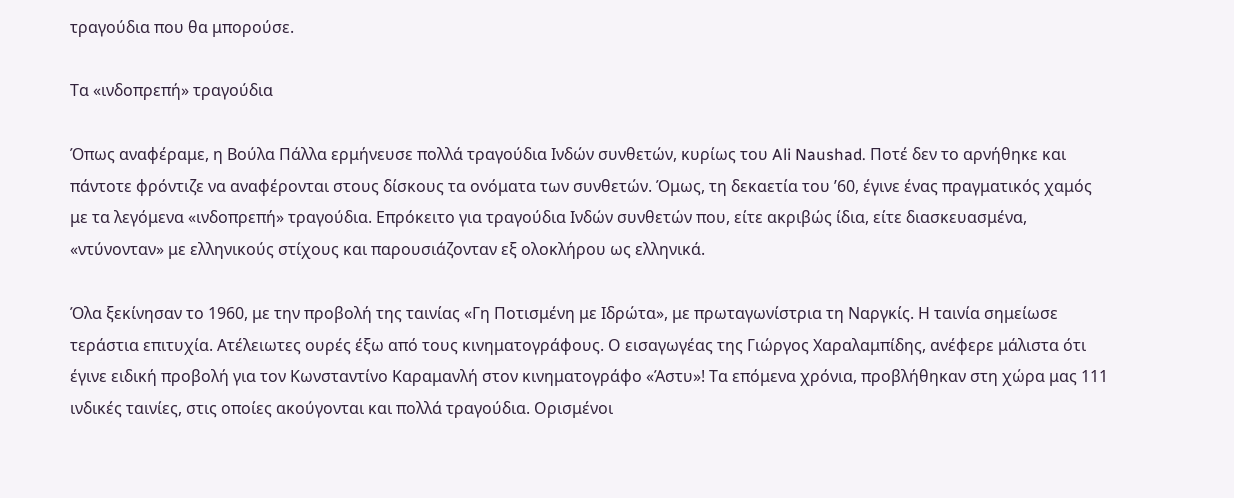τραγούδια που θα μπορούσε.

Τα «ινδοπρεπή» τραγούδια

Όπως αναφέραμε, η Βούλα Πάλλα ερμήνευσε πολλά τραγούδια Ινδών συνθετών, κυρίως του Ali Naushad. Ποτέ δεν το αρνήθηκε και πάντοτε φρόντιζε να αναφέρονται στους δίσκους τα ονόματα των συνθετών. Όμως, τη δεκαετία του ’60, έγινε ένας πραγματικός χαμός με τα λεγόμενα «ινδοπρεπή» τραγούδια. Επρόκειτο για τραγούδια Ινδών συνθετών που, είτε ακριβώς ίδια, είτε διασκευασμένα, «ντύνονταν» με ελληνικούς στίχους και παρουσιάζονταν εξ ολοκλήρου ως ελληνικά.

Όλα ξεκίνησαν το 1960, με την προβολή της ταινίας «Γη Ποτισμένη με Ιδρώτα», με πρωταγωνίστρια τη Ναργκίς. Η ταινία σημείωσε τεράστια επιτυχία. Ατέλειωτες ουρές έξω από τους κινηματογράφους. Ο εισαγωγέας της Γιώργος Χαραλαμπίδης, ανέφερε μάλιστα ότι έγινε ειδική προβολή για τον Κωνσταντίνο Καραμανλή στον κινηματογράφο «Άστυ»! Τα επόμενα χρόνια, προβλήθηκαν στη χώρα μας 111 ινδικές ταινίες, στις οποίες ακούγονται και πολλά τραγούδια. Ορισμένοι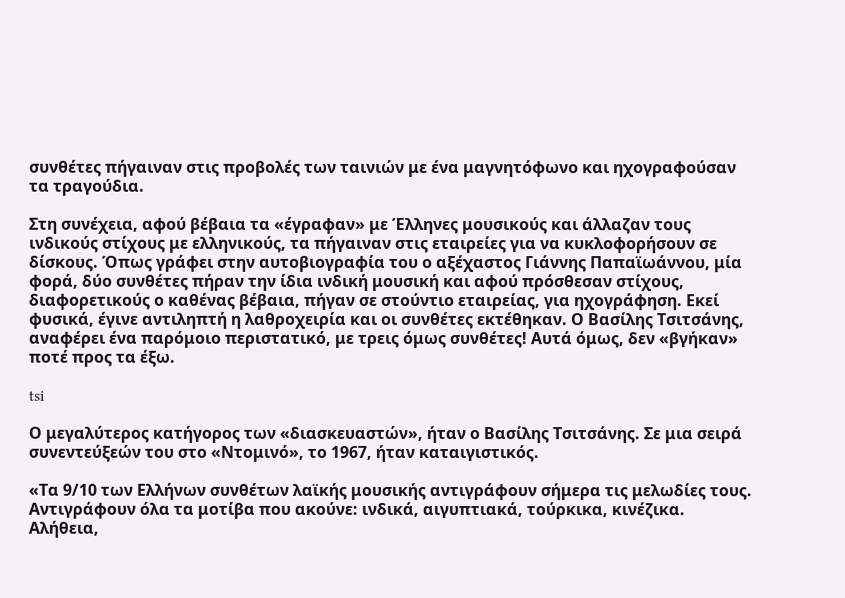συνθέτες πήγαιναν στις προβολές των ταινιών με ένα μαγνητόφωνο και ηχογραφούσαν τα τραγούδια.

Στη συνέχεια, αφού βέβαια τα «έγραφαν» με Έλληνες μουσικούς και άλλαζαν τους ινδικούς στίχους με ελληνικούς, τα πήγαιναν στις εταιρείες για να κυκλοφορήσουν σε δίσκους. Όπως γράφει στην αυτοβιογραφία του ο αξέχαστος Γιάννης Παπαϊωάννου, μία φορά, δύο συνθέτες πήραν την ίδια ινδική μουσική και αφού πρόσθεσαν στίχους, διαφορετικούς ο καθένας βέβαια, πήγαν σε στούντιο εταιρείας, για ηχογράφηση. Εκεί φυσικά, έγινε αντιληπτή η λαθροχειρία και οι συνθέτες εκτέθηκαν. Ο Βασίλης Τσιτσάνης, αναφέρει ένα παρόμοιο περιστατικό, με τρεις όμως συνθέτες! Αυτά όμως, δεν «βγήκαν» ποτέ προς τα έξω.

tsi

Ο μεγαλύτερος κατήγορος των «διασκευαστών», ήταν ο Βασίλης Τσιτσάνης. Σε μια σειρά συνεντεύξεών του στο «Ντομινό», το 1967, ήταν καταιγιστικός.

«Τα 9/10 των Ελλήνων συνθέτων λαϊκής μουσικής αντιγράφουν σήμερα τις μελωδίες τους. Αντιγράφουν όλα τα μοτίβα που ακούνε: ινδικά, αιγυπτιακά, τούρκικα, κινέζικα. Αλήθεια,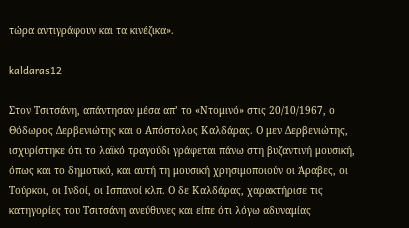τώρα αντιγράφουν και τα κινέζικα».

kaldaras12

Στον Τσιτσάνη, απάντησαν μέσα απ’ το «Ντομινό» στις 20/10/1967, ο Θόδωρος Δερβενιώτης και ο Απόστολος Καλδάρας. Ο μεν Δερβενιώτης, ισχυρίστηκε ότι το λαϊκό τραγούδι γράφεται πάνω στη βυζαντινή μουσική, όπως και το δημοτικό, και αυτή τη μουσική χρησιμοποιούν οι Άραβες, οι Τούρκοι, οι Ινδοί, οι Ισπανοί κλπ. Ο δε Καλδάρας, χαρακτήρισε τις κατηγορίες του Τσιτσάνη ανεύθυνες και είπε ότι λόγω αδυναμίας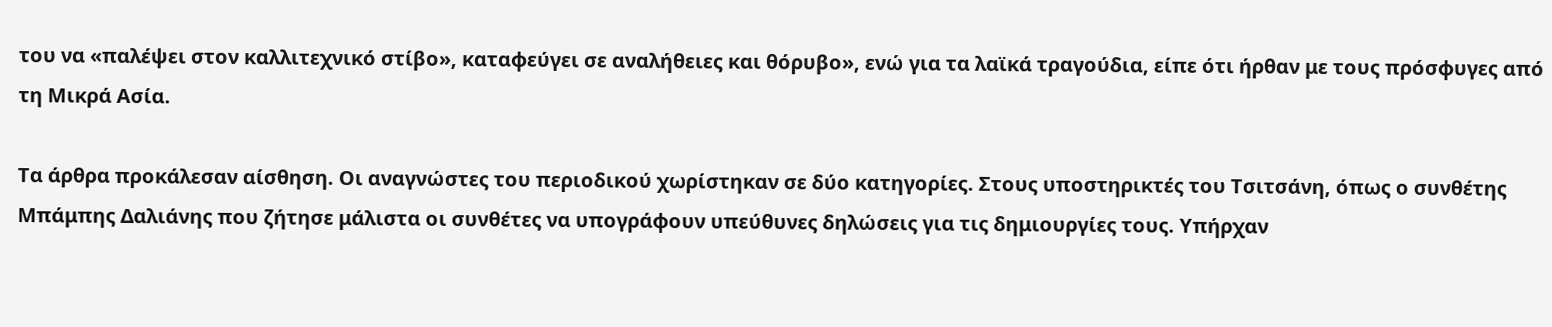του να «παλέψει στον καλλιτεχνικό στίβο», καταφεύγει σε αναλήθειες και θόρυβο», ενώ για τα λαϊκά τραγούδια, είπε ότι ήρθαν με τους πρόσφυγες από τη Μικρά Ασία.

Τα άρθρα προκάλεσαν αίσθηση. Οι αναγνώστες του περιοδικού χωρίστηκαν σε δύο κατηγορίες. Στους υποστηρικτές του Τσιτσάνη, όπως ο συνθέτης Μπάμπης Δαλιάνης που ζήτησε μάλιστα οι συνθέτες να υπογράφουν υπεύθυνες δηλώσεις για τις δημιουργίες τους. Υπήρχαν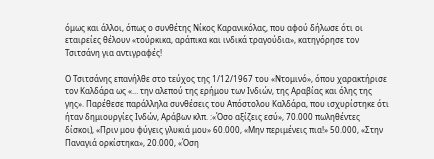όμως και άλλοι, όπως ο συνθέτης Νίκος Καρανικόλας, που αφού δήλωσε ότι οι εταιρείες θέλουν «τούρκικα, αράπικα και ινδικά τραγούδια», κατηγόρησε τον Τσιτσάνη για αντιγραφές!

Ο Τσιτσάνης επανήλθε στο τεύχος της 1/12/1967 του «Ντομινό», όπου χαρακτήρισε τον Καλδάρα ως «… την αλεπού της ερήμου των Ινδιών, της Αραβίας και όλης της γης». Παρέθεσε παράλληλα συνθέσεις του Απόστολου Καλδάρα, που ισχυρίστηκε ότι ήταν δημιουργίες Ινδών, Αράβων κλπ. :«Όσο αξίζεις εσύ», 70.000 πωληθέντες δίσκοι), «Πριν μου φύγεις γλυκιά μου» 60.000, «Μην περιμένεις πια!» 50.000, «Στην Παναγιά ορκίστηκα», 20.000, «Όση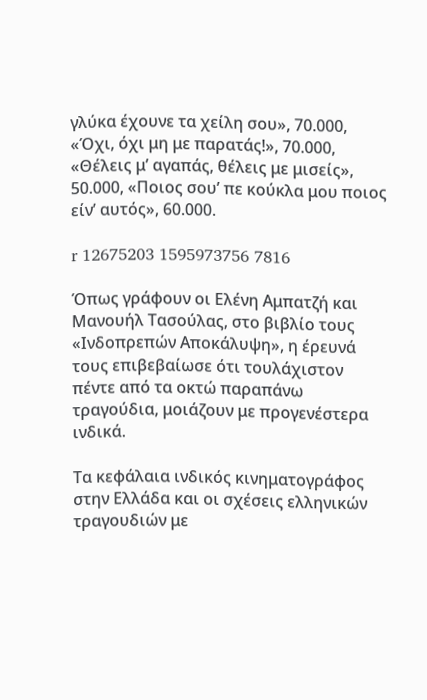γλύκα έχουνε τα χείλη σου», 70.000, «Όχι, όχι μη με παρατάς!», 70.000, «Θέλεις μ’ αγαπάς, θέλεις με μισείς», 50.000, «Ποιος σου’ πε κούκλα μου ποιος είν’ αυτός», 60.000.

r 12675203 1595973756 7816

Όπως γράφουν οι Ελένη Αμπατζή και Μανουήλ Τασούλας, στο βιβλίο τους «Ινδοπρεπών Αποκάλυψη», η έρευνά τους επιβεβαίωσε ότι τουλάχιστον πέντε από τα οκτώ παραπάνω τραγούδια, μοιάζουν με προγενέστερα ινδικά.

Τα κεφάλαια ινδικός κινηματογράφος στην Ελλάδα και οι σχέσεις ελληνικών τραγουδιών με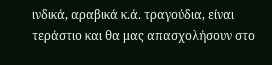ινδικά, αραβικά κ.ά. τραγούδια, είναι τεράστιο και θα μας απασχολήσουν στο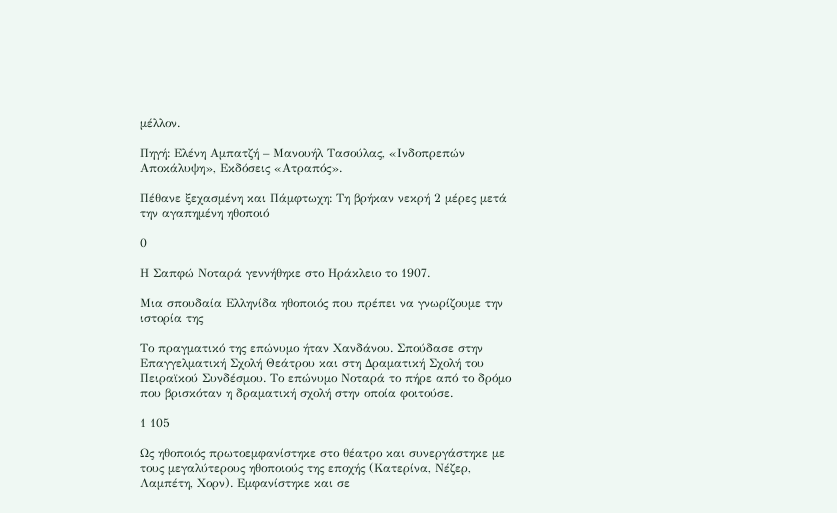μέλλον.

Πηγή: Ελένη Αμπατζή – Μανουήλ Τασούλας, «Ινδοπρεπών Αποκάλυψη», Εκδόσεις «Ατραπός».

Πέθανε ξεχασμένη και Πάμφτωχη: Τη βρήκαν νεκρή 2 μέρες μετά την αγαπημένη ηθοποιό

0

Η Σαπφώ Νοταρά γεννήθηκε στο Ηράκλειο το 1907.

Μια σπουδαία Ελληνίδα ηθοποιός που πρέπει να γνωρίζουμε την ιστορία της

Το πραγματικό της επώνυμο ήταν Χανδάνου. Σπούδασε στην Επαγγελματική Σχολή Θεάτρου και στη Δραματική Σχολή του Πειραϊκού Συνδέσμου. Το επώνυμο Νοταρά το πήρε από το δρόμο που βρισκόταν η δραματική σχολή στην οποία φοιτούσε.

1 105

Ως ηθοποιός πρωτοεμφανίστηκε στο θέατρο και συνεργάστηκε με τους μεγαλύτερους ηθοποιούς της εποχής (Κατερίνα, Νέζερ, Λαμπέτη, Χορν). Εμφανίστηκε και σε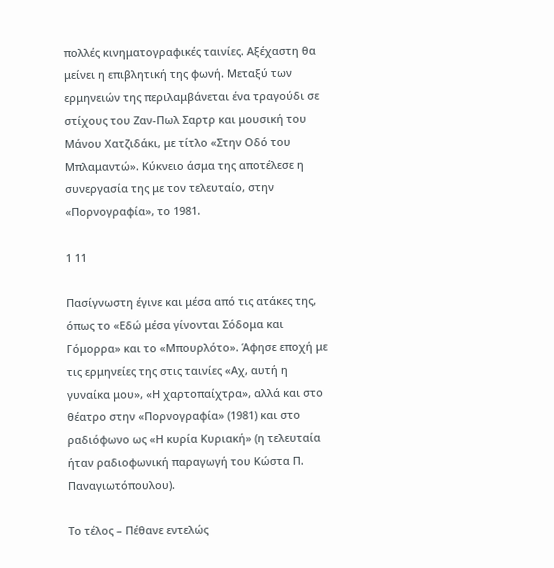πολλές κινηματογραφικές ταινίες. Αξέχαστη θα μείνει η επιβλητική της φωνή. Μεταξύ των ερμηνειών της περιλαμβάνεται ένα τραγούδι σε στίχους του Ζαν-Πωλ Σαρτρ και μουσική του Μάνου Χατζιδάκι, με τίτλο «Στην Οδό του Μπλαμαντώ». Κύκνειο άσμα της αποτέλεσε η συνεργασία της με τον τελευταίο, στην «Πορνογραφία», το 1981.

1 11

Πασίγνωστη έγινε και μέσα από τις ατάκες της, όπως το «Εδώ μέσα γίνονται Σόδομα και Γόμορρα» και το «Μπουρλότο». Άφησε εποχή με τις ερμηνείες της στις ταινίες «Αχ, αυτή η γυναίκα μου», «Η χαρτοπαίχτρα», αλλά και στο θέατρο στην «Πορνογραφία» (1981) και στο ραδιόφωνο ως «Η κυρία Κυριακή» (η τελευταία ήταν ραδιοφωνική παραγωγή του Κώστα Π. Παναγιωτόπουλου).

Το τέλος – Πέθανε εντελώς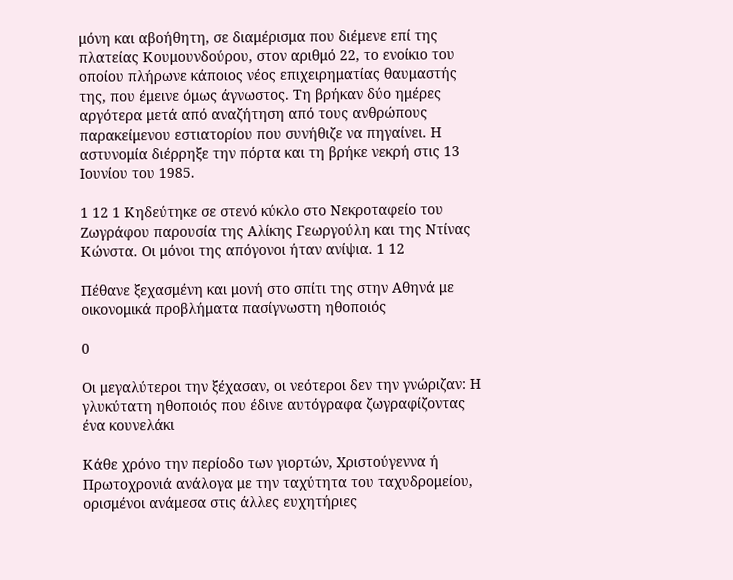μόνη και αβοήθητη, σε διαμέρισμα που διέμενε επί της πλατείας Κουμουνδούρου, στον αριθμό 22, το ενοίκιο του οποίου πλήρωνε κάποιος νέος επιχειρηματίας θαυμαστής της, που έμεινε όμως άγνωστος. Τη βρήκαν δύο ημέρες αργότερα μετά από αναζήτηση από τους ανθρώπους παρακείμενου εστιατορίου που συνήθιζε να πηγαίνει. Η αστυνομία διέρρηξε την πόρτα και τη βρήκε νεκρή στις 13 Ιουνίου του 1985.

1 12 1 Κηδεύτηκε σε στενό κύκλο στο Νεκροταφείο του Ζωγράφου παρουσία της Αλίκης Γεωργούλη και της Ντίνας Κώνστα. Οι μόνοι της απόγονοι ήταν ανίψια. 1 12

Πέθανε ξεχασμένη και μονή στο σπίτι της στην Αθηνά με οικονομικά προβλήματα πασίγνωστη ηθοποιός

0

Οι μεγαλύτεροι την ξέχασαν, οι νεότεροι δεν την γνώριζαν: Η γλυκύτατη ηθοποιός που έδινε αυτόγραφα ζωγραφίζοντας ένα κουνελάκι

Κάθε χρόνο την περίοδο των γιορτών, Χριστούγεννα ή Πρωτοχρονιά ανάλογα με την ταχύτητα του ταχυδρομείου, ορισμένοι ανάμεσα στις άλλες ευχητήριες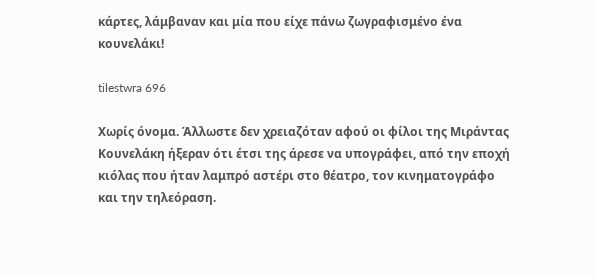κάρτες, λάμβαναν και μία που είχε πάνω ζωγραφισμένο ένα κουνελάκι!

tilestwra 696

Χωρίς όνομα. Άλλωστε δεν χρειαζόταν αφού οι φίλοι της Μιράντας Κουνελάκη ήξεραν ότι έτσι της άρεσε να υπογράφει, από την εποχή κιόλας που ήταν λαμπρό αστέρι στο θέατρο, τον κινηματογράφο και την τηλεόραση.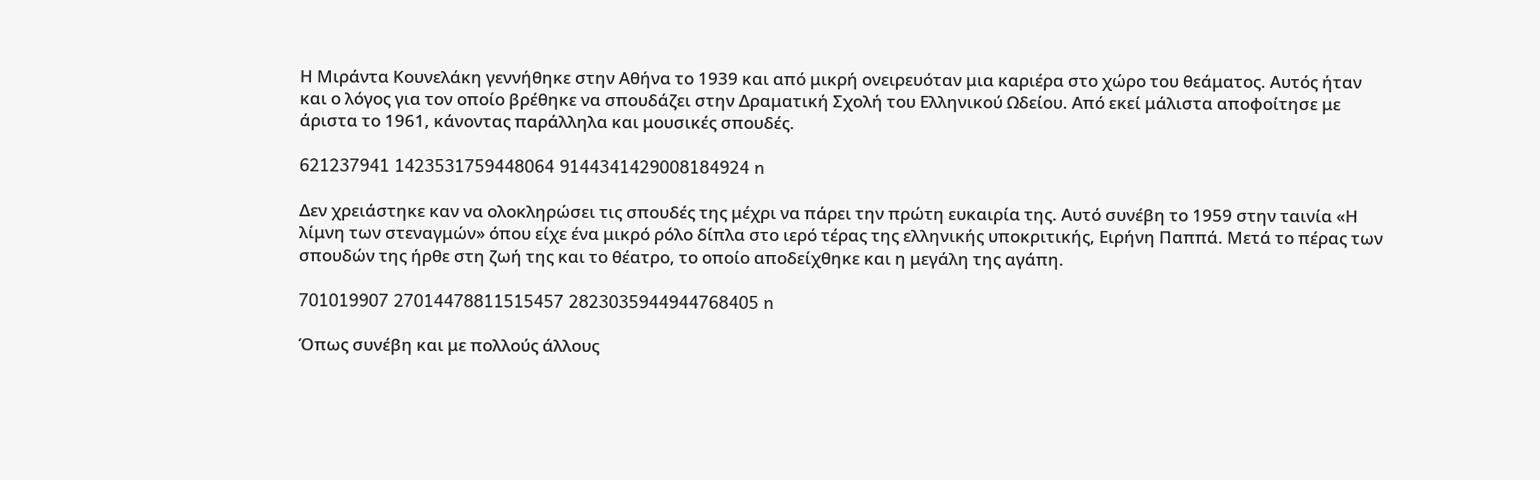Η Μιράντα Κουνελάκη γεννήθηκε στην Αθήνα το 1939 και από μικρή ονειρευόταν μια καριέρα στο χώρο του θεάματος. Αυτός ήταν και ο λόγος για τον οποίο βρέθηκε να σπουδάζει στην Δραματική Σχολή του Ελληνικού Ωδείου. Από εκεί μάλιστα αποφοίτησε με άριστα το 1961, κάνοντας παράλληλα και μουσικές σπουδές.

621237941 1423531759448064 9144341429008184924 n

Δεν χρειάστηκε καν να ολοκληρώσει τις σπουδές της μέχρι να πάρει την πρώτη ευκαιρία της. Αυτό συνέβη το 1959 στην ταινία «Η λίμνη των στεναγμών» όπου είχε ένα μικρό ρόλο δίπλα στο ιερό τέρας της ελληνικής υποκριτικής, Ειρήνη Παππά. Μετά το πέρας των σπουδών της ήρθε στη ζωή της και το θέατρο, το οποίο αποδείχθηκε και η μεγάλη της αγάπη.

701019907 27014478811515457 2823035944944768405 n

Όπως συνέβη και με πολλούς άλλους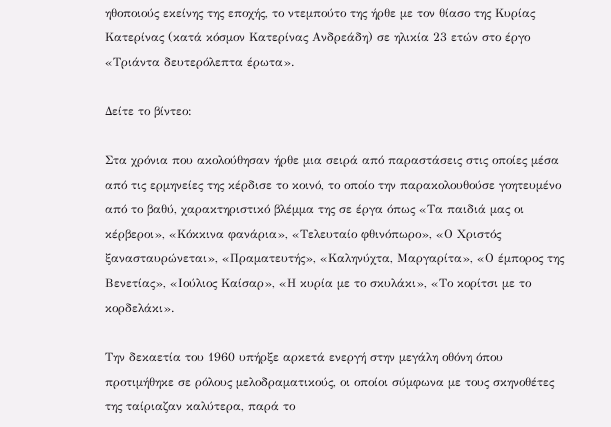ηθοποιούς εκείνης της εποχής, το ντεμπούτο της ήρθε με τον θίασο της Κυρίας Κατερίνας (κατά κόσμον Κατερίνας Ανδρεάδη) σε ηλικία 23 ετών στο έργο «Τριάντα δευτερόλεπτα έρωτα».

Δείτε το βίντεο:

Στα χρόνια που ακολούθησαν ήρθε μια σειρά από παραστάσεις στις οποίες μέσα από τις ερμηνείες της κέρδισε το κοινό, το οποίο την παρακολουθούσε γοητευμένο από το βαθύ, χαρακτηριστικό βλέμμα της σε έργα όπως «Τα παιδιά μας οι κέρβεροι», «Κόκκινα φανάρια», «Τελευταίο φθινόπωρο», «Ο Χριστός ξανασταυρώνεται», «Πραματευτής», «Καληνύχτα, Μαργαρίτα», «Ο έμπορος της Βενετίας», «Ιούλιος Καίσαρ», «Η κυρία με το σκυλάκι», «Το κορίτσι με το κορδελάκι».

Την δεκαετία του 1960 υπήρξε αρκετά ενεργή στην μεγάλη οθόνη όπου προτιμήθηκε σε ρόλους μελοδραματικούς, οι οποίοι σύμφωνα με τους σκηνοθέτες της ταίριαζαν καλύτερα, παρά το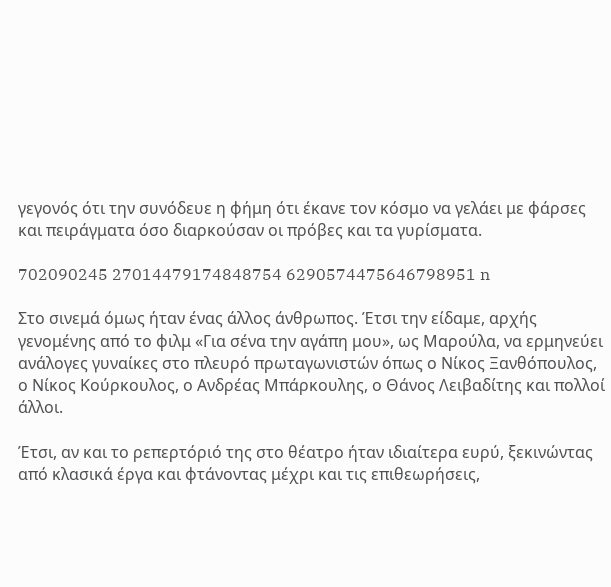γεγονός ότι την συνόδευε η φήμη ότι έκανε τον κόσμο να γελάει με φάρσες και πειράγματα όσο διαρκούσαν οι πρόβες και τα γυρίσματα.

702090245 27014479174848754 6290574475646798951 n

Στο σινεμά όμως ήταν ένας άλλος άνθρωπος. Έτσι την είδαμε, αρχής γενομένης από το φιλμ «Για σένα την αγάπη μου», ως Μαρούλα, να ερμηνεύει ανάλογες γυναίκες στο πλευρό πρωταγωνιστών όπως ο Νίκος Ξανθόπουλος, ο Νίκος Κούρκουλος, ο Ανδρέας Μπάρκουλης, ο Θάνος Λειβαδίτης και πολλοί άλλοι.

Έτσι, αν και το ρεπερτόριό της στο θέατρο ήταν ιδιαίτερα ευρύ, ξεκινώντας από κλασικά έργα και φτάνοντας μέχρι και τις επιθεωρήσεις,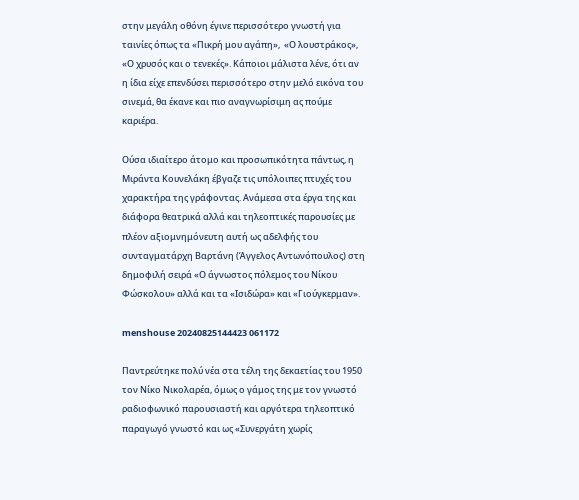στην μεγάλη οθόνη έγινε περισσότερο γνωστή για ταινίες όπως τα «Πικρή μου αγάπη»,  «Ο λουστράκος», «Ο χρυσός και ο τενεκές». Κάποιοι μάλιστα λένε, ότι αν η ίδια είχε επενδύσει περισσότερο στην μελό εικόνα του σινεμά, θα έκανε και πιο αναγνωρίσιμη ας πούμε καριέρα.

Ούσα ιδιαίτερο άτομο και προσωπικότητα πάντως, η Μιράντα Κουνελάκη έβγαζε τις υπόλοιπες πτυχές του χαρακτήρα της γράφοντας. Ανάμεσα στα έργα της και διάφορα θεατρικά αλλά και τηλεοπτικές παρουσίες με πλέον αξιομνημόνευτη αυτή ως αδελφής του συνταγματάρχη Βαρτάνη (Άγγελος Αντωνόπουλος) στη δημοφιλή σειρά «Ο άγνωστος πόλεμος του Νίκου Φώσκολου» αλλά και τα «Ισιδώρα» και «Γιούγκερμαν».

menshouse 20240825144423 061172

Παντρεύτηκε πολύ νέα στα τέλη της δεκαετίας του 1950 τον Νίκο Νικολαρέα, όμως ο γάμος της με τον γνωστό ραδιοφωνικό παρουσιαστή και αργότερα τηλεοπτικό παραγωγό γνωστό και ως «Συνεργάτη χωρίς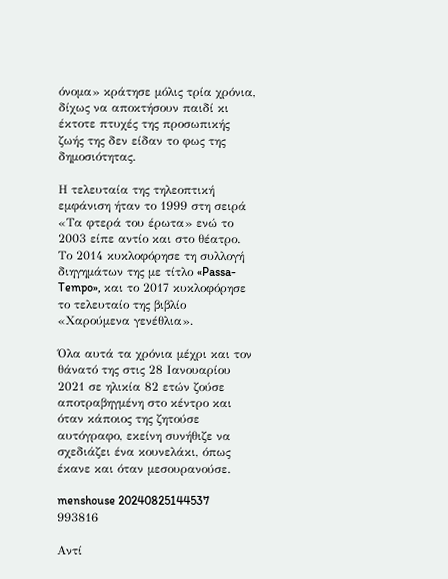όνομα» κράτησε μόλις τρία χρόνια, δίχως να αποκτήσουν παιδί κι έκτοτε πτυχές της προσωπικής ζωής της δεν είδαν το φως της δημοσιότητας.

Η τελευταία της τηλεοπτική εμφάνιση ήταν το 1999 στη σειρά «Τα φτερά του έρωτα» ενώ το 2003 είπε αντίο και στο θέατρο. Το 2014 κυκλοφόρησε τη συλλογή διηγημάτων της με τίτλο «Passa-Tempo», και το 2017 κυκλοφόρησε το τελευταίο της βιβλίο «Χαρούμενα γενέθλια».

Όλα αυτά τα χρόνια μέχρι και τον θάνατό της στις 28 Ιανουαρίου 2021 σε ηλικία 82 ετών ζούσε αποτραβηγμένη στο κέντρο και όταν κάποιος της ζητούσε αυτόγραφο, εκείνη συνήθιζε να σχεδιάζει ένα κουνελάκι, όπως έκανε και όταν μεσουρανούσε.

menshouse 20240825144537 993816

Αντί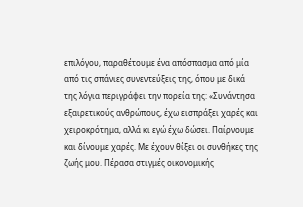επιλόγου, παραθέτουμε ένα απόσπασμα από μία από τις σπάνιες συνεντεύξεις της, όπου με δικά της λόγια περιγράφει την πορεία της: «Συνάντησα εξαιρετικούς ανθρώπους, έχω εισπράξει χαρές και χειροκρότημα, αλλά κι εγώ έχω δώσει. Παίρνουμε και δίνουμε χαρές. Με έχουν θίξει οι συνθήκες της ζωής μου. Πέρασα στιγμές οικονομικής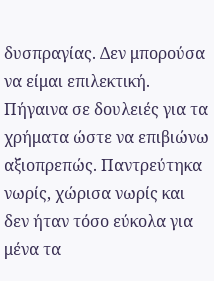δυσπραγίας. Δεν μπορούσα να είμαι επιλεκτική. Πήγαινα σε δουλειές για τα χρήματα ώστε να επιβιώνω αξιοπρεπώς. Παντρεύτηκα νωρίς, χώρισα νωρίς και δεν ήταν τόσο εύκολα για μένα τα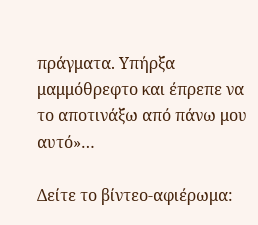πράγματα. Υπήρξα μαμμόθρεφτο και έπρεπε να το αποτινάξω από πάνω μου αυτό»…

Δείτε το βίντεο-αφιέρωμα: